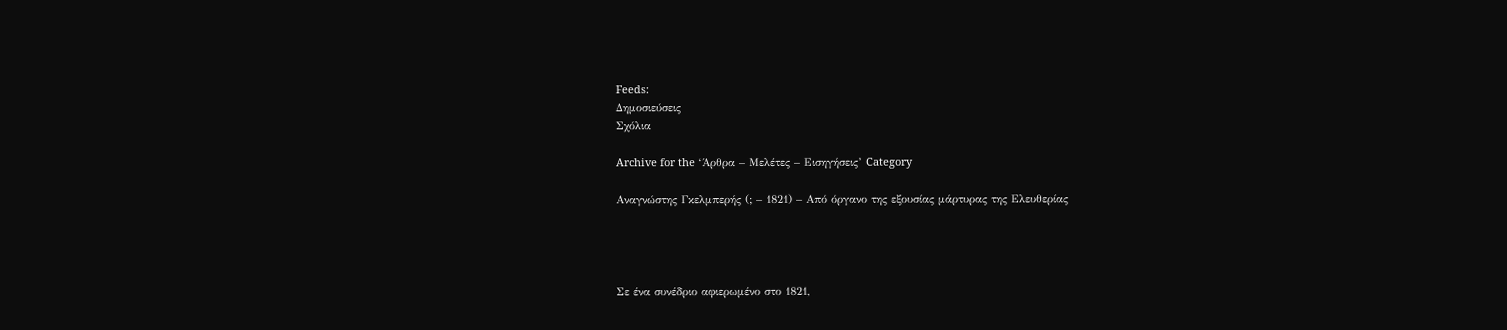Feeds:
Δημοσιεύσεις
Σχόλια

Archive for the ‘Άρθρα – Μελέτες – Εισηγήσεις’ Category

Αναγνώστης Γκελμπερής (; – 1821) – Από όργανο της εξουσίας μάρτυρας της Ελευθερίας




Σε ένα συνέδριο αφιερωμένο στο 1821,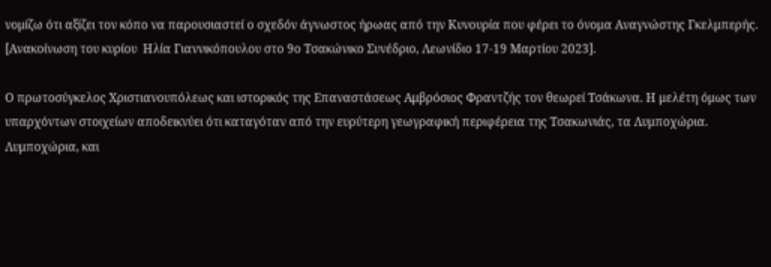νομίζω ότι αξίζει τον κόπο να παρουσιαστεί ο σχεδόν άγνωστος ήρωας από την Κυνουρία που φέρει το όνομα Αναγνώστης Γκελμπερής. [Ανακοίνωση του κυρίου  Ηλία Γιαννικόπουλου στο 9ο Τσακώνικο Συνέδριο, Λεωνίδιο 17-19 Μαρτίου 2023].

Ο πρωτοσύγκελος Χριστιανουπόλεως και ιστορικός της Επαναστάσεως Αμβρόσιος Φραντζής τον θεωρεί Τσάκωνα. H μελέτη όμως των υπαρχόντων στοιχείων αποδεικνύει ότι καταγόταν από την ευρύτερη γεωγραφική περιφέρεια της Τσακωνιάς, τα Λυμποχώρια. Λυμποχώρια, και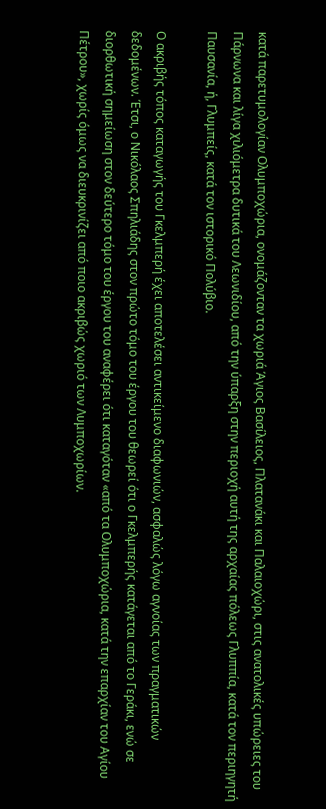κατά παρετυμολογίαν Ολυμποχώρια, ονομάζονταν τα χωριά Άγιος Βασίλειος, Πλατανάκι και Παλαιοχώρι, στις ανατολικές υπώρειες του Πάρνωνα και λίγα χιλιόμετρα δυτικά του Λεωνιδίου, από την ύπαρξη στην περιοχή αυτή της αρχαίας πόλεως Γλυππία, κατά τον περιηγητή Παυσανία, ή, Γλυμπείς, κατά τον ιστορικό Πολύβιο.

Ο ακριβής τόπος καταγωγής του Γκελμπερή έχει αποτελέσει αντικείμενο διαφωνιών, ασφαλώς λόγω αγνοίας των πραγματικών δεδομένων. Έτσι, ο Νικόλαος Σπηλιάδης στον πρώτο τόμο του έργου του θεωρεί ότι ο Γκελμπερής κατάγεται από το Γεράκι, ενώ σε διορθωτική σημείωση στον δεύτερο τόμο του έργου του αναφέρει ότι καταγόταν «από τα Ολυμποχώρια, κατά την επαρχίαν του Αγίου Πέτρου», χωρίς όμως να διευκρινίζει από ποιο ακριβώς χωριό των Λυμποχωρίων.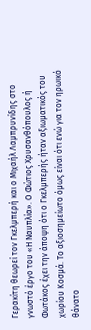Γερακίτη θεωρεί τον Γκελμπερή και ο Μιχαήλ Λαμπρυνίδης στο γνωστό έργο του «Η Ναυπλία». Ο Φώτιος Χρυσανθόπουλος ή Φωτάκος έχει την άποψη ότι ο Γκελμπερής ήταν αξιωματικός του χωρίου Κοσμά. Το αξιοσημείωτο όμως είναι ότι ενώ για τον ηρωικό θάνατο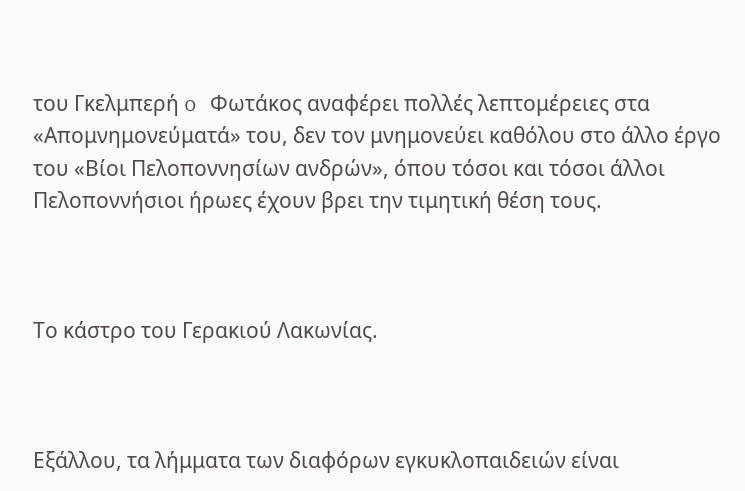του Γκελμπερή o Φωτάκος αναφέρει πολλές λεπτομέρειες στα «Απομνημονεύματά» του, δεν τον μνημονεύει καθόλου στο άλλο έργο του «Βίοι Πελοποννησίων ανδρών», όπου τόσοι και τόσοι άλλοι Πελοποννήσιοι ήρωες έχουν βρει την τιμητική θέση τους.



Το κάστρο του Γερακιού Λακωνίας.



Εξάλλου, τα λήμματα των διαφόρων εγκυκλοπαιδειών είναι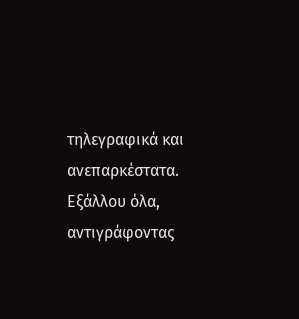τηλεγραφικά και ανεπαρκέστατα. Εξάλλου όλα, αντιγράφοντας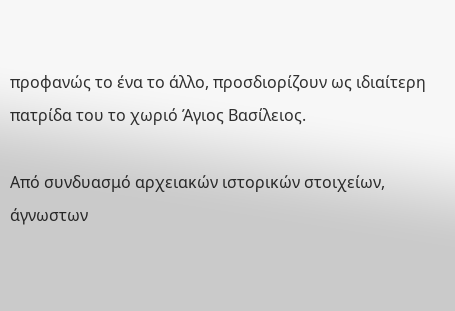προφανώς το ένα το άλλο, προσδιορίζουν ως ιδιαίτερη πατρίδα του το χωριό Άγιος Βασίλειος.

Από συνδυασμό αρχειακών ιστορικών στοιχείων, άγνωστων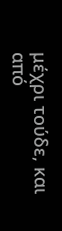μέχρι τούδε, και από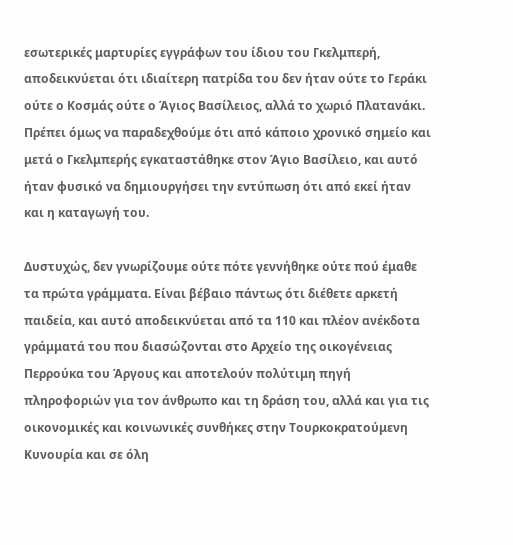εσωτερικές μαρτυρίες εγγράφων του ίδιου του Γκελμπερή, αποδεικνύεται ότι ιδιαίτερη πατρίδα του δεν ήταν ούτε το Γεράκι ούτε ο Κοσμάς ούτε ο Άγιος Βασίλειος, αλλά το χωριό Πλατανάκι. Πρέπει όμως να παραδεχθούμε ότι από κάποιο χρονικό σημείο και μετά ο Γκελμπερής εγκαταστάθηκε στον Άγιο Βασίλειο, και αυτό ήταν φυσικό να δημιουργήσει την εντύπωση ότι από εκεί ήταν και η καταγωγή του.

Δυστυχώς, δεν γνωρίζουμε ούτε πότε γεννήθηκε ούτε πού έμαθε τα πρώτα γράμματα. Είναι βέβαιο πάντως ότι διέθετε αρκετή παιδεία, και αυτό αποδεικνύεται από τα 110 και πλέον ανέκδοτα γράμματά του που διασώζονται στο Αρχείο της οικογένειας Περρούκα του Άργους και αποτελούν πολύτιμη πηγή πληροφοριών για τον άνθρωπο και τη δράση του, αλλά και για τις οικονομικές και κοινωνικές συνθήκες στην Τουρκοκρατούμενη Κυνουρία και σε όλη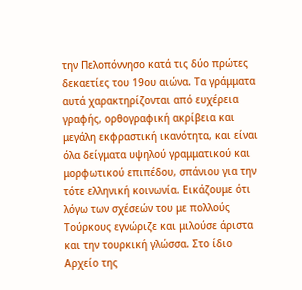την Πελοπόννησο κατά τις δύο πρώτες δεκαετίες του 19ου αιώνα. Τα γράμματα αυτά χαρακτηρίζονται από ευχέρεια γραφής, ορθογραφική ακρίβεια και μεγάλη εκφραστική ικανότητα, και είναι όλα δείγματα υψηλού γραμματικού και μορφωτικού επιπέδου, σπάνιου για την τότε ελληνική κοινωνία. Εικάζουμε ότι λόγω των σχέσεών του με πολλούς Τούρκους εγνώριζε και μιλούσε άριστα και την τουρκική γλώσσα. Στο ίδιο Αρχείο της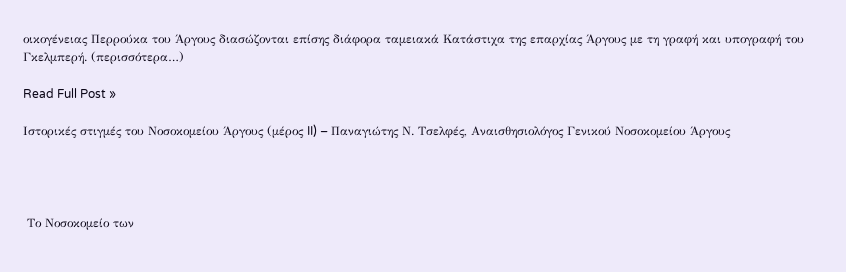οικογένειας Περρούκα του Άργους διασώζονται επίσης διάφορα ταμειακά Κατάστιχα της επαρχίας Άργους με τη γραφή και υπογραφή του Γκελμπερή. (περισσότερα…)

Read Full Post »

Ιστορικές στιγμές του Νοσοκομείου Άργους (μέρος II) – Παναγιώτης Ν. Τσελφές, Αναισθησιολόγος Γενικού Νοσοκομείου Άργους




 Το Νοσοκομείο των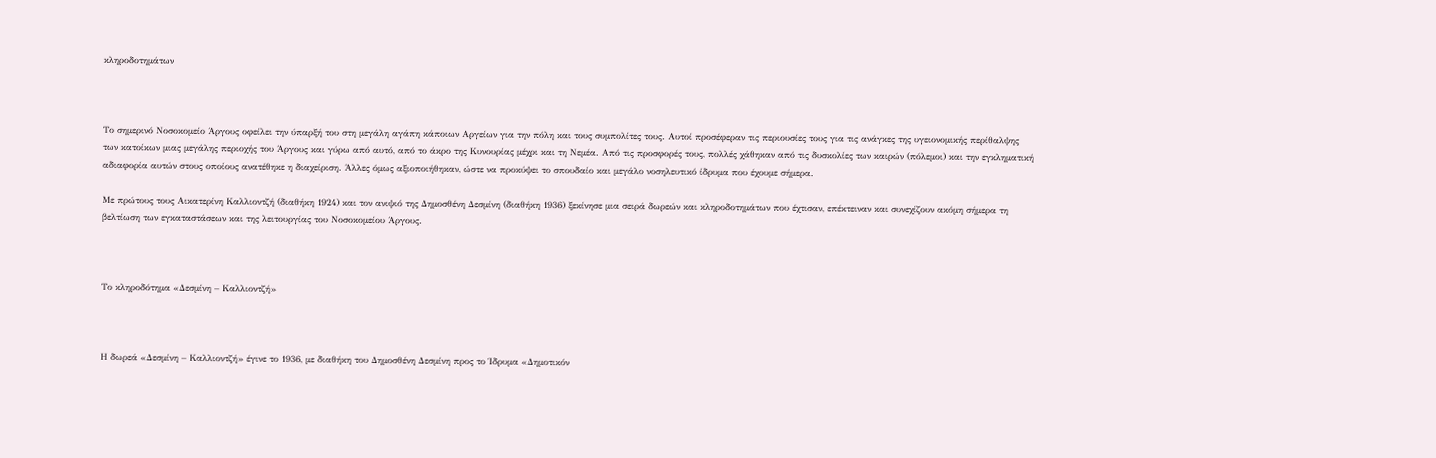κληροδοτημάτων



Το σημερινό Νοσοκομείο Άργους οφείλει την ύπαρξή του στη μεγάλη αγάπη κάποιων Αργείων για την πόλη και τους συμπολίτες τους. Αυτοί προσέφεραν τις περιουσίες τους για τις ανάγκες της υγειονομικής περίθαλψης των κατοίκων μιας μεγάλης περιοχής του Άργους και γύρω από αυτό, από το άκρο της Κυνουρίας μέχρι και τη Νεμέα. Από τις προσφορές τους, πολλές χάθηκαν από τις δυσκολίες των καιρών (πόλεμοι) και την εγκληματική αδιαφορία αυτών στους οποίους ανατέθηκε η διαχείριση. Άλλες όμως αξιοποιήθηκαν, ώστε να προκύψει το σπουδαίο και μεγάλο νοσηλευτικό ίδρυμα που έχουμε σήμερα.

Με πρώτους τους Αικατερίνη Καλλιοντζή (διαθήκη 1924) και τον ανιψιό της Δημοσθένη Δεσμίνη (διαθήκη 1936) ξεκίνησε μια σειρά δωρεών και κληροδοτημάτων που έχτισαν, επέκτειναν και συνεχίζουν ακόμη σήμερα τη βελτίωση των εγκαταστάσεων και της λειτουργίας του Νοσοκομείου Άργους.



Το κληροδότημα «Δεσμίνη – Καλλιοντζή»



Η δωρεά «Δεσμίνη – Καλλιοντζή» έγινε το 1936, με διαθήκη του Δημοσθένη Δεσμίνη προς το Ίδρυμα «Δημοτικόν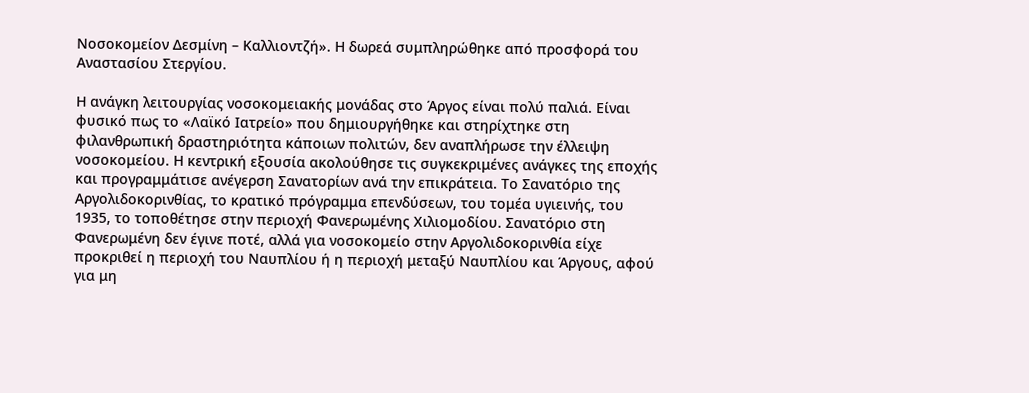Νοσοκομείον Δεσμίνη – Καλλιοντζή». Η δωρεά συμπληρώθηκε από προσφορά του Αναστασίου Στεργίου.

Η ανάγκη λειτουργίας νοσοκομειακής μονάδας στο Άργος είναι πολύ παλιά. Είναι φυσικό πως το «Λαϊκό Ιατρείο» που δημιουργήθηκε και στηρίχτηκε στη φιλανθρωπική δραστηριότητα κάποιων πολιτών, δεν αναπλήρωσε την έλλειψη νοσοκομείου. Η κεντρική εξουσία ακολούθησε τις συγκεκριμένες ανάγκες της εποχής και προγραμμάτισε ανέγερση Σανατορίων ανά την επικράτεια. Το Σανατόριο της Αργολιδοκορινθίας, το κρατικό πρόγραμμα επενδύσεων, του τομέα υγιεινής, του 1935, το τοποθέτησε στην περιοχή Φανερωμένης Χιλιομοδίου. Σανατόριο στη Φανερωμένη δεν έγινε ποτέ, αλλά για νοσοκομείο στην Αργολιδοκορινθία είχε προκριθεί η περιοχή του Ναυπλίου ή η περιοχή μεταξύ Ναυπλίου και Άργους, αφού για μη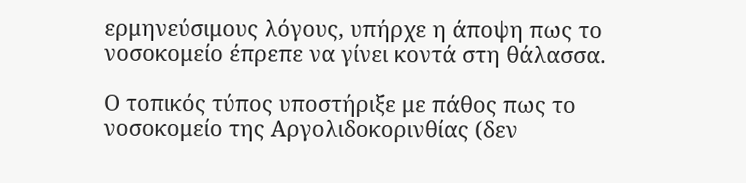ερμηνεύσιμους λόγους, υπήρχε η άποψη πως το νοσοκομείο έπρεπε να γίνει κοντά στη θάλασσα.

Ο τοπικός τύπος υποστήριξε με πάθος πως το νοσοκομείο της Αργολιδοκορινθίας (δεν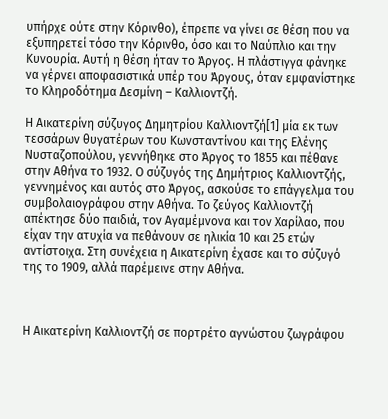υπήρχε ούτε στην Κόρινθο), έπρεπε να γίνει σε θέση που να εξυπηρετεί τόσο την Κόρινθο, όσο και το Ναύπλιο και την Κυνουρία. Αυτή η θέση ήταν το Άργος. Η πλάστιγγα φάνηκε να γέρνει αποφασιστικά υπέρ του Άργους, όταν εμφανίστηκε το Κληροδότημα Δεσμίνη – Καλλιοντζή.

Η Αικατερίνη σύζυγος Δημητρίου Καλλιοντζή[1] μία εκ των τεσσάρων θυγατέρων του Κωνσταντίνου και της Ελένης Νυσταζοπούλου, γεννήθηκε στο Άργος το 1855 και πέθανε στην Αθήνα το 1932. Ο σύζυγός της Δημήτριος Καλλιοντζής, γεννημένος και αυτός στο Άργος, ασκούσε το επάγγελμα του συμβολαιογράφου στην Αθήνα. Το ζεύγος Καλλιοντζή απέκτησε δύο παιδιά, τον Αγαμέμνονα και τον Χαρίλαο, που είχαν την ατυχία να πεθάνουν σε ηλικία 10 και 25 ετών αντίστοιχα. Στη συνέχεια η Αικατερίνη έχασε και το σύζυγό της το 1909, αλλά παρέμεινε στην Αθήνα.



Η Αικατερίνη Καλλιοντζή σε πορτρέτο αγνώστου ζωγράφου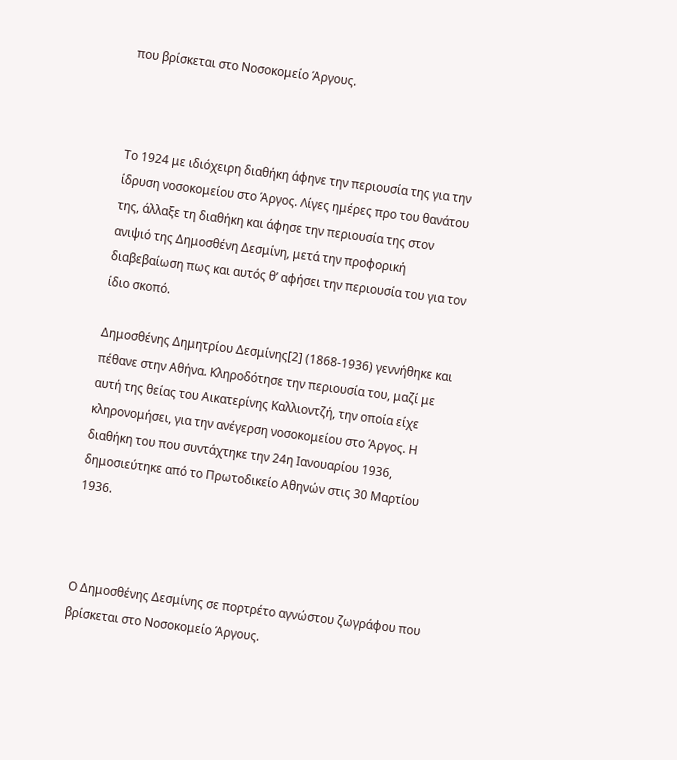που βρίσκεται στο Νοσοκομείο Άργους.



Το 1924 με ιδιόχειρη διαθήκη άφηνε την περιουσία της για την ίδρυση νοσοκομείου στο Άργος. Λίγες ημέρες προ του θανάτου της, άλλαξε τη διαθήκη και άφησε την περιουσία της στον ανιψιό της Δημοσθένη Δεσμίνη, μετά την προφορική διαβεβαίωση πως και αυτός θ’ αφήσει την περιουσία του για τον ίδιο σκοπό.

Δημοσθένης Δημητρίου Δεσμίνης[2] (1868-1936) γεννήθηκε και πέθανε στην Αθήνα. Κληροδότησε την περιουσία του, μαζί με αυτή της θείας του Αικατερίνης Καλλιοντζή, την οποία είχε κληρονομήσει, για την ανέγερση νοσοκομείου στο Άργος. Η διαθήκη του που συντάχτηκε την 24η Ιανουαρίου 1936, δημοσιεύτηκε από το Πρωτοδικείο Αθηνών στις 30 Μαρτίου 1936.



Ο Δημοσθένης Δεσμίνης σε πορτρέτο αγνώστου ζωγράφου που βρίσκεται στο Νοσοκομείο Άργους.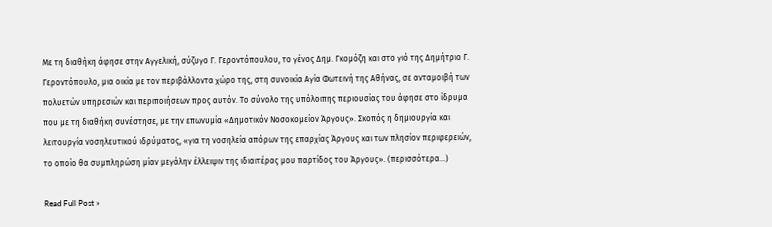Με τη διαθήκη άφησε στην Αγγελική, σύζυγο Γ. Γεροντόπουλου, το γένος Δημ. Γκομόζη και στο γιό της Δημήτριο Γ. Γεροντόπουλο, μια οικία με τον περιβάλλοντα χώρο της, στη συνοικία Αγία Φωτεινή της Αθήνας, σε ανταμοιβή των πολυετών υπηρεσιών και περιποιήσεων προς αυτόν. Το σύνολο της υπόλοιπης περιουσίας του άφησε στο ίδρυμα που με τη διαθήκη συνέστησε, με την επωνυμία «Δημοτικόν Νοσοκομείον Άργους». Σκοπός η δημιουργία και λειτουργία νοσηλευτικού ιδρύματος, «για τη νοσηλεία απόρων της επαρχίας Άργους και των πλησίον περιφερειών, το οποίο θα συμπληρώση μίαν μεγάλην έλλειψιν της ιδιαιτέρας μου παρτίδος του Άργους». (περισσότερα…)

Read Full Post »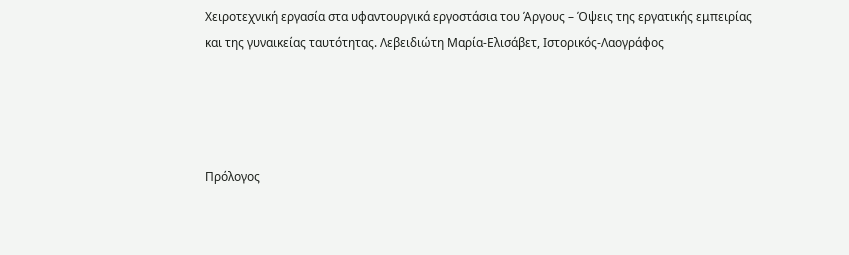Χειροτεχνική εργασία στα υφαντουργικά εργοστάσια του Άργους – Όψεις της εργατικής εμπειρίας και της γυναικείας ταυτότητας. Λεβειδιώτη Μαρία-Ελισάβετ, Ιστορικός-Λαογράφος




Πρόλογος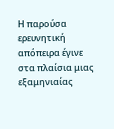Η παρούσα ερευνητική απόπειρα έγινε στα πλαίσια μιας εξαμηνιαίας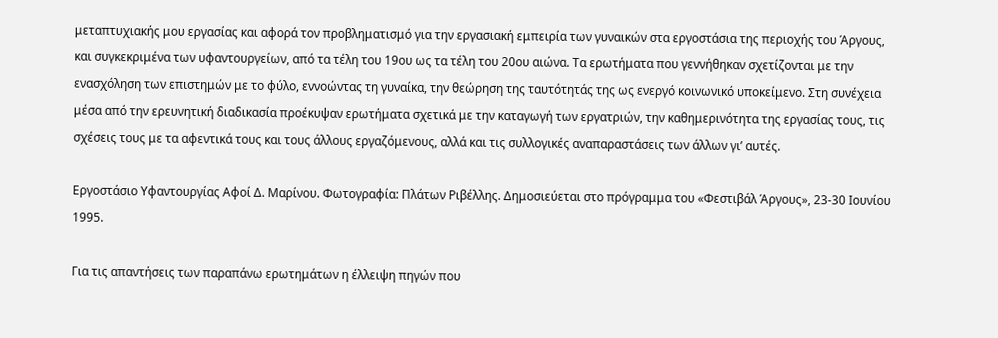μεταπτυχιακής μου εργασίας και αφορά τον προβληματισμό για την εργασιακή εμπειρία των γυναικών στα εργοστάσια της περιοχής του Άργους, και συγκεκριμένα των υφαντουργείων, από τα τέλη του 19ου ως τα τέλη του 20ου αιώνα. Τα ερωτήματα που γεννήθηκαν σχετίζονται με την ενασχόληση των επιστημών με το φύλο, εννοώντας τη γυναίκα, την θεώρηση της ταυτότητάς της ως ενεργό κοινωνικό υποκείμενο. Στη συνέχεια μέσα από την ερευνητική διαδικασία προέκυψαν ερωτήματα σχετικά με την καταγωγή των εργατριών, την καθημερινότητα της εργασίας τους, τις σχέσεις τους με τα αφεντικά τους και τους άλλους εργαζόμενους, αλλά και τις συλλογικές αναπαραστάσεις των άλλων γι’ αυτές.

Εργοστάσιο Υφαντουργίας Αφοί Δ. Μαρίνου. Φωτογραφία: Πλάτων Ριβέλλης. Δημοσιεύεται στο πρόγραμμα του «Φεστιβάλ Άργους», 23-30 Ιουνίου 1995.

Για τις απαντήσεις των παραπάνω ερωτημάτων η έλλειψη πηγών που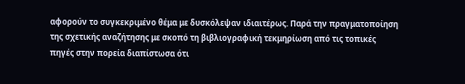αφορούν το συγκεκριμένο θέμα με δυσκόλεψαν ιδιαιτέρως. Παρά την πραγματοποίηση της σχετικής αναζήτησης με σκοπό τη βιβλιογραφική τεκμηρίωση από τις τοπικές πηγές στην πορεία διαπίστωσα ότι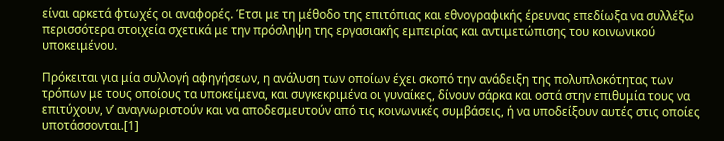είναι αρκετά φτωχές οι αναφορές. Έτσι με τη μέθοδο της επιτόπιας και εθνογραφικής έρευνας επεδίωξα να συλλέξω περισσότερα στοιχεία σχετικά με την πρόσληψη της εργασιακής εμπειρίας και αντιμετώπισης του κοινωνικού υποκειμένου.

Πρόκειται για μία συλλογή αφηγήσεων, η ανάλυση των οποίων έχει σκοπό την ανάδειξη της πολυπλοκότητας των τρόπων με τους οποίους τα υποκείμενα, και συγκεκριμένα οι γυναίκες, δίνουν σάρκα και οστά στην επιθυμία τους να επιτύχουν, ν’ αναγνωριστούν και να αποδεσμευτούν από τις κοινωνικές συμβάσεις, ή να υποδείξουν αυτές στις οποίες υποτάσσονται.[1]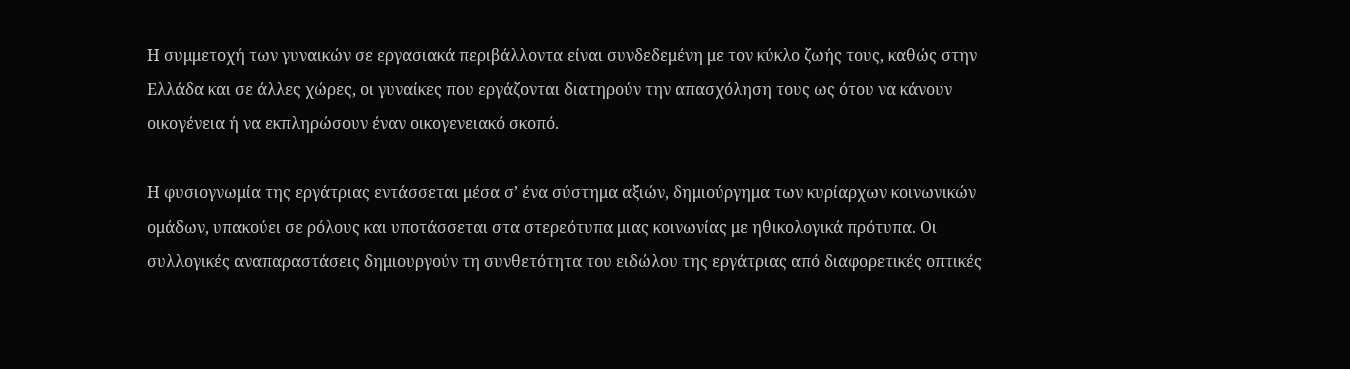Η συμμετοχή των γυναικών σε εργασιακά περιβάλλοντα είναι συνδεδεμένη με τον κύκλο ζωής τους, καθώς στην Ελλάδα και σε άλλες χώρες, οι γυναίκες που εργάζονται διατηρούν την απασχόληση τους ως ότου να κάνουν οικογένεια ή να εκπληρώσουν έναν οικογενειακό σκοπό.

Η φυσιογνωμία της εργάτριας εντάσσεται μέσα σ’ ένα σύστημα αξιών, δημιούργημα των κυρίαρχων κοινωνικών ομάδων, υπακούει σε ρόλους και υποτάσσεται στα στερεότυπα μιας κοινωνίας με ηθικολογικά πρότυπα. Οι συλλογικές αναπαραστάσεις δημιουργούν τη συνθετότητα του ειδώλου της εργάτριας από διαφορετικές οπτικές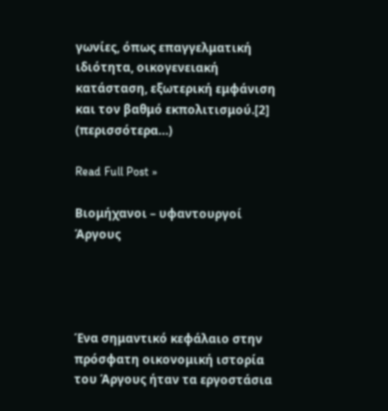γωνίες, όπως επαγγελματική ιδιότητα, οικογενειακή κατάσταση, εξωτερική εμφάνιση και τον βαθμό εκπολιτισμού.[2] (περισσότερα…)

Read Full Post »

Βιομήχανοι – υφαντουργοί Άργους




Ένα σημαντικό κεφάλαιο στην πρόσφατη οικονομική ιστορία του Άργους ήταν τα εργοστάσια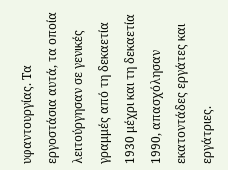υφαντουργίας. Τα εργοστάσια αυτά, τα οποία λειτούργησαν σε γενικές γραμμές από τη δεκαετία 1930 μέχρι και τη δεκαετία 1990, απασχόλησαν εκατοντάδες εργάτες και εργάτριες.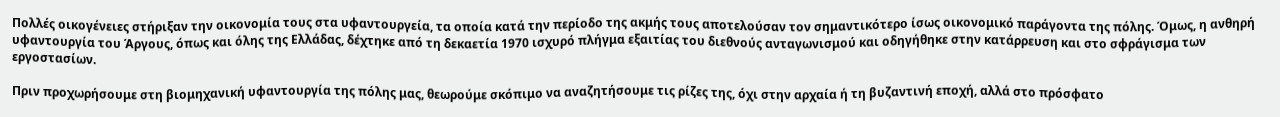Πολλές οικογένειες στήριξαν την οικονομία τους στα υφαντουργεία, τα οποία κατά την περίοδο της ακμής τους αποτελούσαν τον σημαντικότερο ίσως οικονομικό παράγοντα της πόλης. Όμως, η ανθηρή υφαντουργία του Άργους, όπως και όλης της Ελλάδας, δέχτηκε από τη δεκαετία 1970 ισχυρό πλήγμα εξαιτίας του διεθνούς ανταγωνισμού και οδηγήθηκε στην κατάρρευση και στο σφράγισμα των εργοστασίων.

Πριν προχωρήσουμε στη βιομηχανική υφαντουργία της πόλης μας, θεωρούμε σκόπιμο να αναζητήσουμε τις ρίζες της, όχι στην αρχαία ή τη βυζαντινή εποχή, αλλά στο πρόσφατο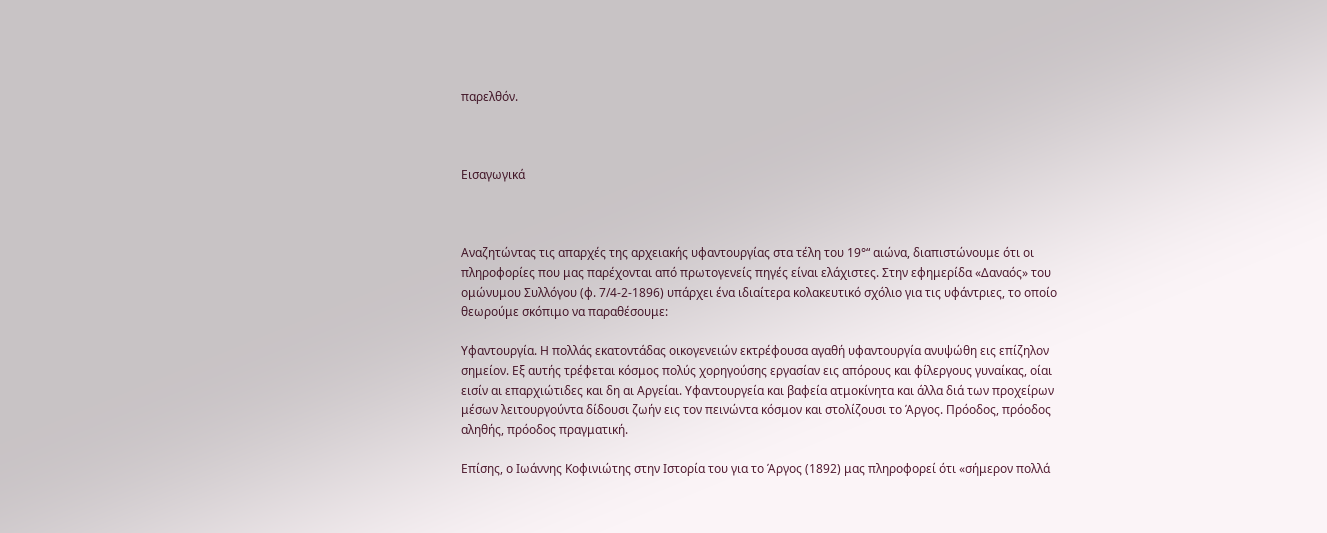παρελθόν.



Εισαγωγικά



Αναζητώντας τις απαρχές της αρχειακής υφαντουργίας στα τέλη του 19°“ αιώνα, διαπιστώνουμε ότι οι πληροφορίες που μας παρέχονται από πρωτογενείς πηγές είναι ελάχιστες. Στην εφημερίδα «Δαναός» του ομώνυμου Συλλόγου (φ. 7/4-2-1896) υπάρχει ένα ιδιαίτερα κολακευτικό σχόλιο για τις υφάντριες, το οποίο θεωρούμε σκόπιμο να παραθέσουμε:

Υφαντουργία. Η πολλάς εκατοντάδας οικογενειών εκτρέφουσα αγαθή υφαντουργία ανυψώθη εις επίζηλον σημείον. Εξ αυτής τρέφεται κόσμος πολύς χορηγούσης εργασίαν εις απόρους και φίλεργους γυναίκας, οίαι εισίν αι επαρχιώτιδες και δη αι Αργείαι. Υφαντουργεία και βαφεία ατμοκίνητα και άλλα διά των προχείρων μέσων λειτουργούντα δίδουσι ζωήν εις τον πεινώντα κόσμον και στολίζουσι το Άργος. Πρόοδος, πρόοδος αληθής, πρόοδος πραγματική.

Επίσης, ο Ιωάννης Κοφινιώτης στην Ιστορία του για το Άργος (1892) μας πληροφορεί ότι «σήμερον πολλά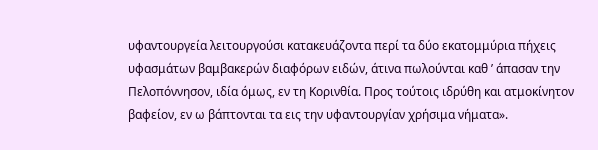υφαντουργεία λειτουργούσι κατακευάζοντα περί τα δύο εκατομμύρια πήχεις υφασμάτων βαμβακερών διαφόρων ειδών, άτινα πωλούνται καθ ’ άπασαν την Πελοπόννησον, ιδία όμως, εν τη Κορινθία. Προς τούτοις ιδρύθη και ατμοκίνητον βαφείον, εν ω βάπτονται τα εις την υφαντουργίαν χρήσιμα νήματα».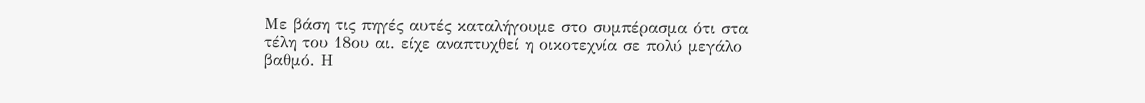Με βάση τις πηγές αυτές καταλήγουμε στο συμπέρασμα ότι στα τέλη του 18ου αι. είχε αναπτυχθεί η οικοτεχνία σε πολύ μεγάλο βαθμό. Η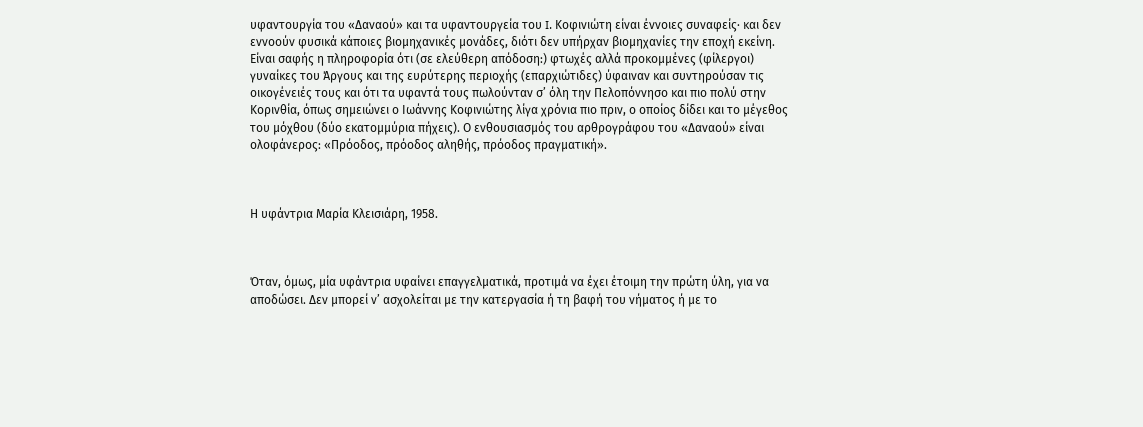υφαντουργία του «Δαναού» και τα υφαντουργεία του I. Κοφινιώτη είναι έννοιες συναφείς· και δεν εννοούν φυσικά κάποιες βιομηχανικές μονάδες, διότι δεν υπήρχαν βιομηχανίες την εποχή εκείνη. Είναι σαφής η πληροφορία ότι (σε ελεύθερη απόδοση:) φτωχές αλλά προκομμένες (φίλεργοι) γυναίκες του Άργους και της ευρύτερης περιοχής (επαρχιώτιδες) ύφαιναν και συντηρούσαν τις οικογένειές τους και ότι τα υφαντά τους πωλούνταν σ’ όλη την Πελοπόννησο και πιο πολύ στην Κορινθία, όπως σημειώνει ο Ιωάννης Κοφινιώτης λίγα χρόνια πιο πριν, ο οποίος δίδει και το μέγεθος του μόχθου (δύο εκατομμύρια πήχεις). Ο ενθουσιασμός του αρθρογράφου του «Δαναού» είναι ολοφάνερος: «Πρόοδος, πρόοδος αληθής, πρόοδος πραγματική».



Η υφάντρια Μαρία Κλεισιάρη, 1958.



Όταν, όμως, μία υφάντρια υφαίνει επαγγελματικά, προτιμά να έχει έτοιμη την πρώτη ύλη, για να αποδώσει. Δεν μπορεί ν’ ασχολείται με την κατεργασία ή τη βαφή του νήματος ή με το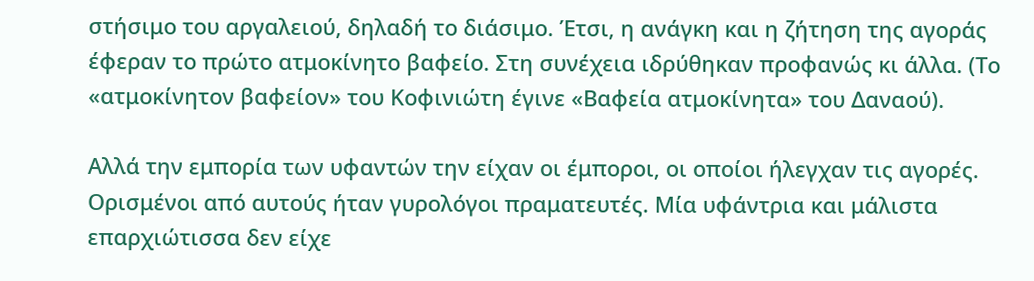στήσιμο του αργαλειού, δηλαδή το διάσιμο. Έτσι, η ανάγκη και η ζήτηση της αγοράς έφεραν το πρώτο ατμοκίνητο βαφείο. Στη συνέχεια ιδρύθηκαν προφανώς κι άλλα. (Το «ατμοκίνητον βαφείον» του Κοφινιώτη έγινε «Βαφεία ατμοκίνητα» του Δαναού).

Αλλά την εμπορία των υφαντών την είχαν οι έμποροι, οι οποίοι ήλεγχαν τις αγορές. Ορισμένοι από αυτούς ήταν γυρολόγοι πραματευτές. Μία υφάντρια και μάλιστα επαρχιώτισσα δεν είχε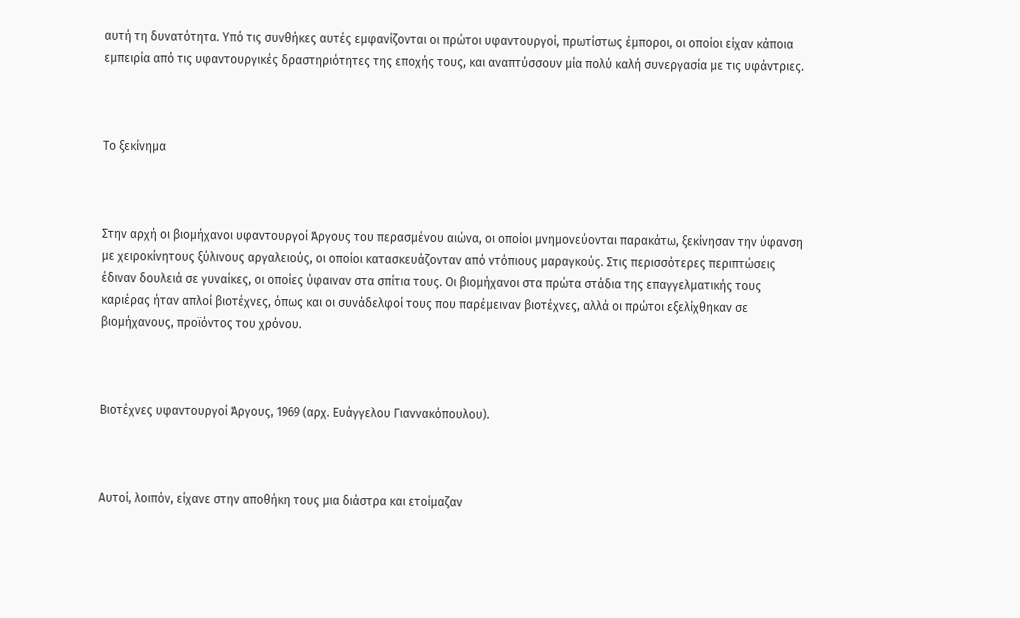αυτή τη δυνατότητα. Υπό τις συνθήκες αυτές εμφανίζονται οι πρώτοι υφαντουργοί, πρωτίστως έμποροι, οι οποίοι είχαν κάποια εμπειρία από τις υφαντουργικές δραστηριότητες της εποχής τους, και αναπτύσσουν μία πολύ καλή συνεργασία με τις υφάντριες.



Το ξεκίνημα



Στην αρχή οι βιομήχανοι υφαντουργοί Άργους του περασμένου αιώνα, οι οποίοι μνημονεύονται παρακάτω, ξεκίνησαν την ύφανση με χειροκίνητους ξύλινους αργαλειούς, οι οποίοι κατασκευάζονταν από ντόπιους μαραγκούς. Στις περισσότερες περιπτώσεις έδιναν δουλειά σε γυναίκες, οι οποίες ύφαιναν στα σπίτια τους. Οι βιομήχανοι στα πρώτα στάδια της επαγγελματικής τους καριέρας ήταν απλοί βιοτέχνες, όπως και οι συνάδελφοί τους που παρέμειναν βιοτέχνες, αλλά οι πρώτοι εξελίχθηκαν σε βιομήχανους, προϊόντος του χρόνου.



Βιοτέχνες υφαντουργοί Άργους, 1969 (αρχ. Ευάγγελου Γιαννακόπουλου).



Αυτοί, λοιπόν, είχανε στην αποθήκη τους μια διάστρα και ετοίμαζαν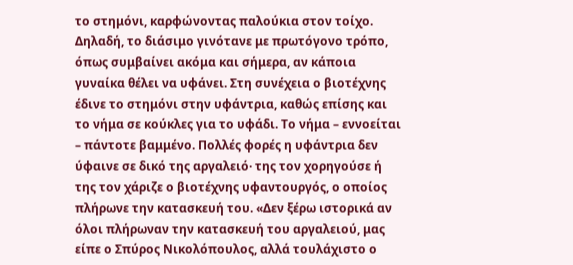το στημόνι, καρφώνοντας παλούκια στον τοίχο. Δηλαδή, το διάσιμο γινότανε με πρωτόγονο τρόπο, όπως συμβαίνει ακόμα και σήμερα, αν κάποια γυναίκα θέλει να υφάνει. Στη συνέχεια ο βιοτέχνης έδινε το στημόνι στην υφάντρια, καθώς επίσης και το νήμα σε κούκλες για το υφάδι. Το νήμα – εννοείται – πάντοτε βαμμένο. Πολλές φορές η υφάντρια δεν ύφαινε σε δικό της αργαλειό· της τον χορηγούσε ή της τον χάριζε ο βιοτέχνης υφαντουργός, ο οποίος πλήρωνε την κατασκευή του. «Δεν ξέρω ιστορικά αν όλοι πλήρωναν την κατασκευή του αργαλειού, μας είπε ο Σπύρος Νικολόπουλος, αλλά τουλάχιστο ο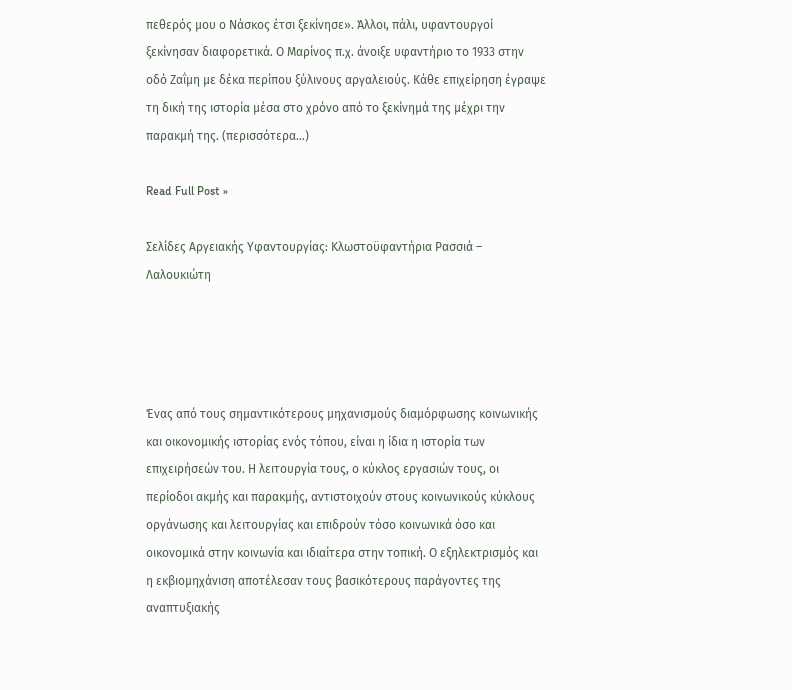πεθερός μου ο Νάσκος έτσι ξεκίνησε». Άλλοι, πάλι, υφαντουργοί ξεκίνησαν διαφορετικά. Ο Μαρίνος π.χ. άνοιξε υφαντήριο το 1933 στην οδό Ζαΐμη με δέκα περίπου ξύλινους αργαλειούς. Κάθε επιχείρηση έγραψε τη δική της ιστορία μέσα στο χρόνο από το ξεκίνημά της μέχρι την παρακμή της. (περισσότερα…)

Read Full Post »

Σελίδες Αργειακής Υφαντουργίας: Κλωστοϋφαντήρια Ρασσιά – Λαλουκιώτη




Ένας από τους σημαντικότερους μηχανισμούς διαμόρφωσης κοινωνικής και οικονομικής ιστορίας ενός τόπου, είναι η ίδια η ιστορία των επιχειρήσεών του. Η λειτουργία τους, ο κύκλος εργασιών τους, οι περίοδοι ακμής και παρακμής, αντιστοιχούν στους κοινωνικούς κύκλους οργάνωσης και λειτουργίας και επιδρούν τόσο κοινωνικά όσο και οικονομικά στην κοινωνία και ιδιαίτερα στην τοπική. Ο εξηλεκτρισμός και η εκβιομηχάνιση αποτέλεσαν τους βασικότερους παράγοντες της αναπτυξιακής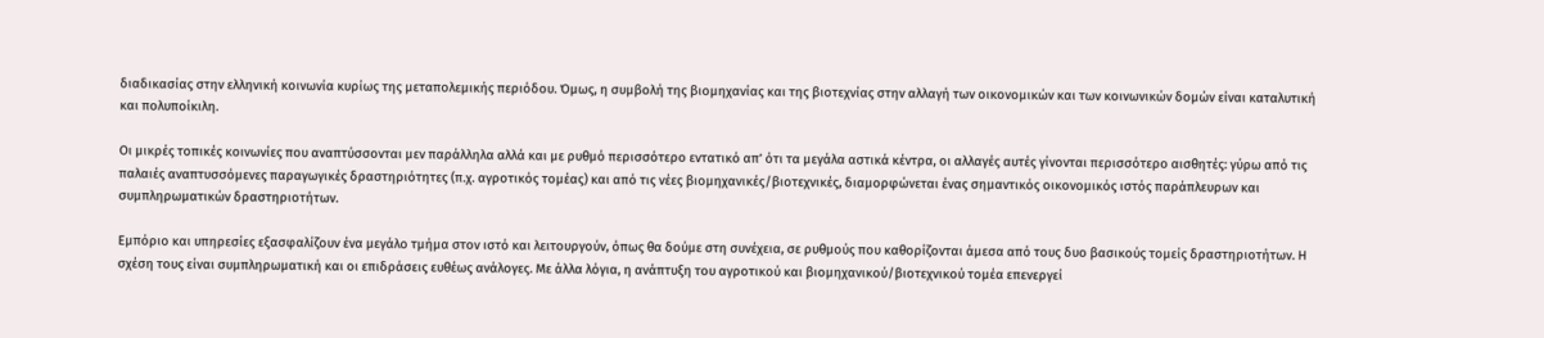διαδικασίας στην ελληνική κοινωνία κυρίως της μεταπολεμικής περιόδου. Όμως, η συμβολή της βιομηχανίας και της βιοτεχνίας στην αλλαγή των οικονομικών και των κοινωνικών δομών είναι καταλυτική και πολυποίκιλη.

Οι μικρές τοπικές κοινωνίες που αναπτύσσονται μεν παράλληλα αλλά και με ρυθμό περισσότερο εντατικό απ’ ότι τα μεγάλα αστικά κέντρα, οι αλλαγές αυτές γίνονται περισσότερο αισθητές: γύρω από τις παλαιές αναπτυσσόμενες παραγωγικές δραστηριότητες (π.χ. αγροτικός τομέας) και από τις νέες βιομηχανικές/βιοτεχνικές, διαμορφώνεται ένας σημαντικός οικονομικός ιστός παράπλευρων και συμπληρωματικών δραστηριοτήτων.

Εμπόριο και υπηρεσίες εξασφαλίζουν ένα μεγάλο τμήμα στον ιστό και λειτουργούν, όπως θα δούμε στη συνέχεια, σε ρυθμούς που καθορίζονται άμεσα από τους δυο βασικούς τομείς δραστηριοτήτων. Η σχέση τους είναι συμπληρωματική και οι επιδράσεις ευθέως ανάλογες. Με άλλα λόγια, η ανάπτυξη του αγροτικού και βιομηχανικού/βιοτεχνικού τομέα επενεργεί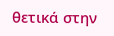θετικά στην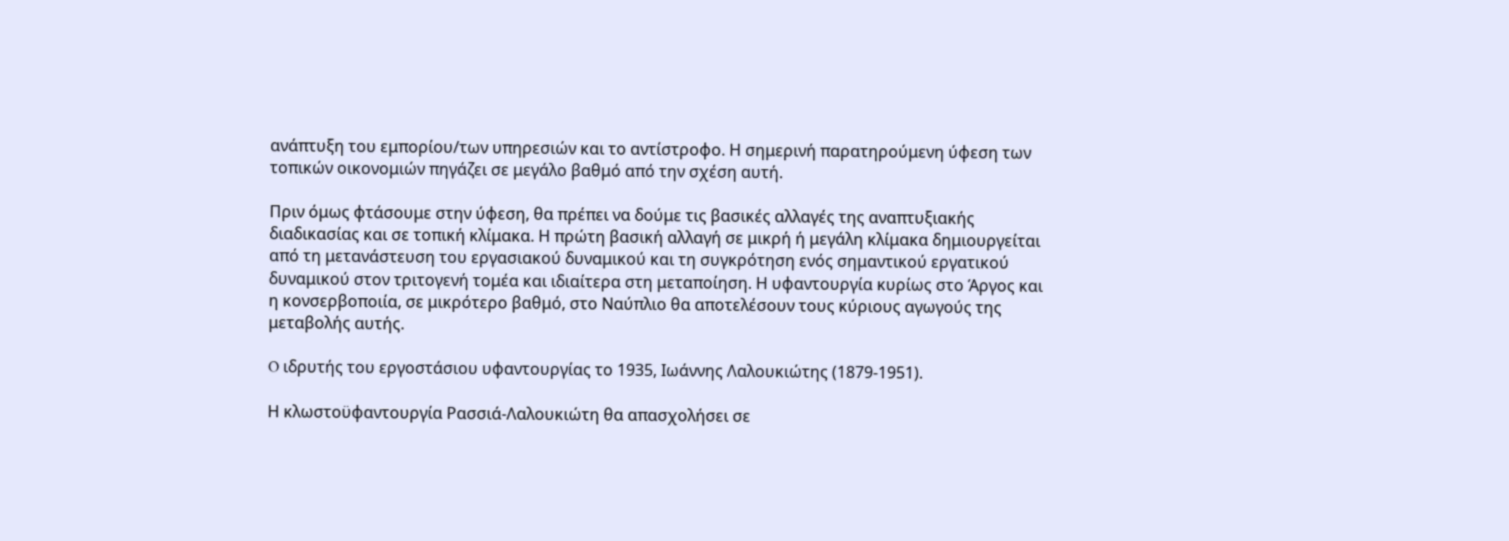ανάπτυξη του εμπορίου/των υπηρεσιών και το αντίστροφο. Η σημερινή παρατηρούμενη ύφεση των τοπικών οικονομιών πηγάζει σε μεγάλο βαθμό από την σχέση αυτή.

Πριν όμως φτάσουμε στην ύφεση, θα πρέπει να δούμε τις βασικές αλλαγές της αναπτυξιακής διαδικασίας και σε τοπική κλίμακα. Η πρώτη βασική αλλαγή σε μικρή ή μεγάλη κλίμακα δημιουργείται από τη μετανάστευση του εργασιακού δυναμικού και τη συγκρότηση ενός σημαντικού εργατικού δυναμικού στον τριτογενή τομέα και ιδιαίτερα στη μεταποίηση. Η υφαντουργία κυρίως στο Άργος και η κονσερβοποιία, σε μικρότερο βαθμό, στο Ναύπλιο θα αποτελέσουν τους κύριους αγωγούς της μεταβολής αυτής.

O ιδρυτής του εργοστάσιου υφαντουργίας το 1935, Ιωάννης Λαλουκιώτης (1879-1951).

Η κλωστοϋφαντουργία Ρασσιά-Λαλουκιώτη θα απασχολήσει σε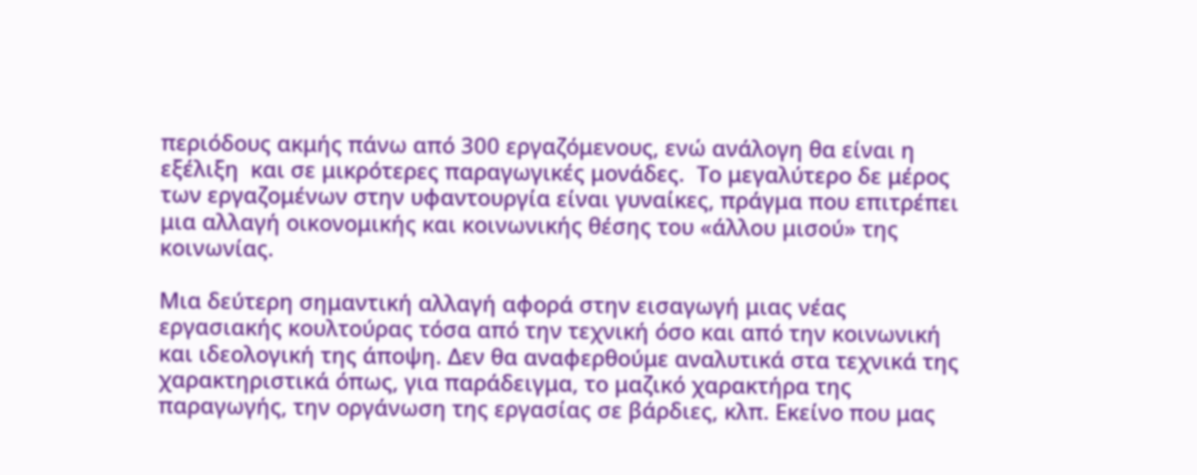περιόδους ακμής πάνω από 300 εργαζόμενους, ενώ ανάλογη θα είναι η εξέλιξη  και σε μικρότερες παραγωγικές μονάδες.  Το μεγαλύτερο δε μέρος των εργαζομένων στην υφαντουργία είναι γυναίκες, πράγμα που επιτρέπει μια αλλαγή οικονομικής και κοινωνικής θέσης του «άλλου μισού» της κοινωνίας.

Μια δεύτερη σημαντική αλλαγή αφορά στην εισαγωγή μιας νέας εργασιακής κουλτούρας τόσα από την τεχνική όσο και από την κοινωνική και ιδεολογική της άποψη. Δεν θα αναφερθούμε αναλυτικά στα τεχνικά της χαρακτηριστικά όπως, για παράδειγμα, το μαζικό χαρακτήρα της παραγωγής, την οργάνωση της εργασίας σε βάρδιες, κλπ. Εκείνο που μας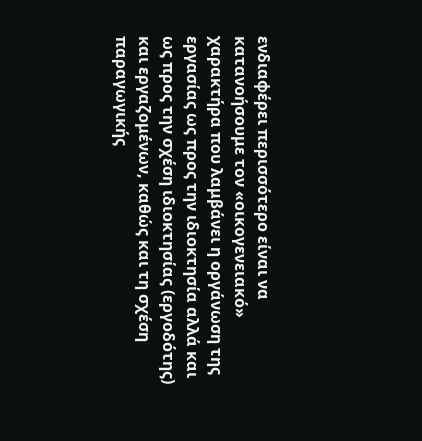ενδιαφέρει περισσότερο είναι να κατανοήσουμε τον «οικογενειακό» χαρακτήρα που λαμβάνει η οργάνωση της εργασίας ως προς την ιδιοκτησία αλλά και ως προς την σχέση ιδιοκτησίας (εργοδότης) και εργαζομένων, καθώς και τη σχέση παραγωγικής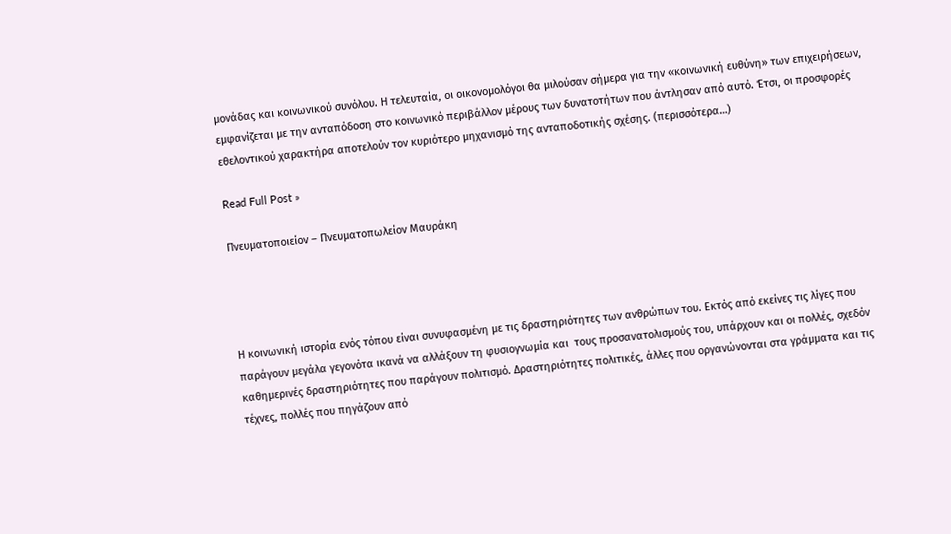μονάδας και κοινωνικού συνόλου. Η τελευταία, οι οικονομολόγοι θα μιλούσαν σήμερα για την «κοινωνική ευθύνη» των επιχειρήσεων, εμφανίζεται με την ανταπόδοση στο κοινωνικό περιβάλλον μέρους των δυνατοτήτων που άντλησαν από αυτό. Έτσι, οι προσφορές εθελοντικού χαρακτήρα αποτελούν τον κυριότερο μηχανισμό της ανταποδοτικής σχέσης. (περισσότερα…)

Read Full Post »

Πνευματοποιείον – Πνευματοπωλείον Μαυράκη




Η κοινωνική ιστορία ενός τόπου είναι συνυφασμένη με τις δραστηριότητες των ανθρώπων του. Εκτός από εκείνες τις λίγες που παράγουν μεγάλα γεγονότα ικανά να αλλάξουν τη φυσιογνωμία και  τους προσανατολισμούς του, υπάρχουν και οι πολλές, σχεδόν καθημερινές δραστηριότητες που παράγουν πολιτισμό. Δραστηριότητες πολιτικές, άλλες που οργανώνονται στα γράμματα και τις τέχνες, πολλές που πηγάζουν από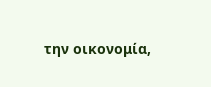την οικονομία,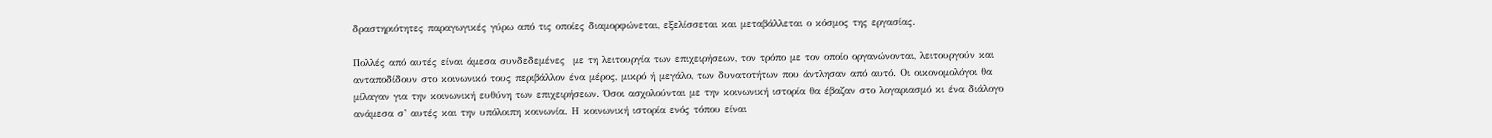δραστηριότητες παραγωγικές γύρω από τις οποίες διαμορφώνεται, εξελίσσεται και μεταβάλλεται ο κόσμος της εργασίας.

Πολλές από αυτές είναι άμεσα συνδεδεμένες  με τη λειτουργία των επιχειρήσεων, τον τρόπο με τον οποίο οργανώνονται, λειτουργούν και ανταποδίδουν στο κοινωνικό τους περιβάλλον ένα μέρος, μικρό ή μεγάλο, των δυνατοτήτων που άντλησαν από αυτό. Οι οικονομολόγοι θα μίλαγαν για την κοινωνική ευθύνη των επιχειρήσεων. Όσοι ασχολούνται με την κοινωνική ιστορία θα έβαζαν στο λογαριασμό κι ένα διάλογο ανάμεσα σ’ αυτές και την υπόλοιπη κοινωνία. Η κοινωνική ιστορία ενός τόπου είναι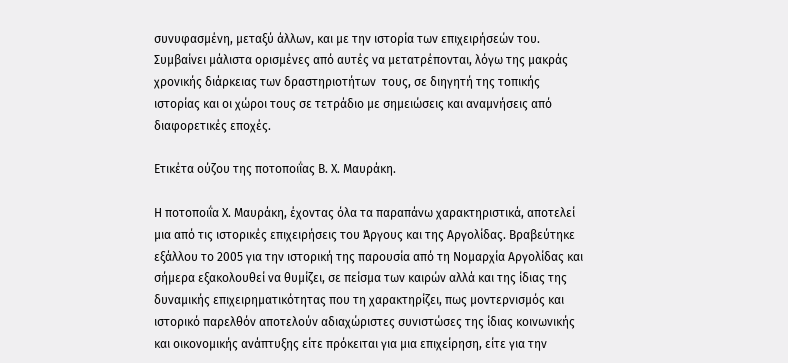συνυφασμένη, μεταξύ άλλων, και με την ιστορία των επιχειρήσεών του. Συμβαίνει μάλιστα ορισμένες από αυτές να μετατρέπονται, λόγω της μακράς χρονικής διάρκειας των δραστηριοτήτων  τους, σε διηγητή της τοπικής ιστορίας και οι χώροι τους σε τετράδιο με σημειώσεις και αναμνήσεις από διαφορετικές εποχές.

Ετικέτα ούζου της ποτοποιΐας Β. Χ. Μαυράκη.

Η ποτοποιΐα Χ. Μαυράκη, έχοντας όλα τα παραπάνω χαρακτηριστικά, αποτελεί μια από τις ιστορικές επιχειρήσεις του Άργους και της Αργολίδας. Βραβεύτηκε εξάλλου το 2005 για την ιστορική της παρουσία από τη Νομαρχία Αργολίδας και σήμερα εξακολουθεί να θυμίζει, σε πείσμα των καιρών αλλά και της ίδιας της δυναμικής επιχειρηματικότητας που τη χαρακτηρίζει, πως μοντερνισμός και ιστορικό παρελθόν αποτελούν αδιαχώριστες συνιστώσες της ίδιας κοινωνικής και οικονομικής ανάπτυξης είτε πρόκειται για μια επιχείρηση, είτε για την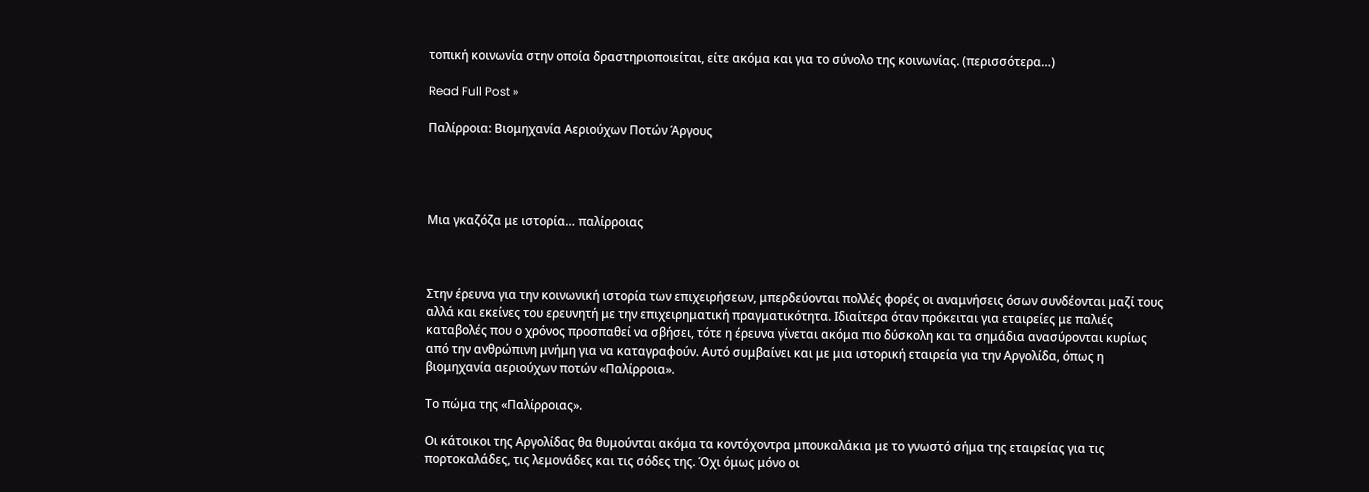τοπική κοινωνία στην οποία δραστηριοποιείται, είτε ακόμα και για το σύνολο της κοινωνίας. (περισσότερα…)

Read Full Post »

Παλίρροια: Βιομηχανία Αεριούχων Ποτών Άργους




Μια γκαζόζα με ιστορία… παλίρροιας



Στην έρευνα για την κοινωνική ιστορία των επιχειρήσεων, μπερδεύονται πολλές φορές οι αναμνήσεις όσων συνδέονται μαζί τους αλλά και εκείνες του ερευνητή με την επιχειρηματική πραγματικότητα. Ιδιαίτερα όταν πρόκειται για εταιρείες με παλιές καταβολές που ο χρόνος προσπαθεί να σβήσει, τότε η έρευνα γίνεται ακόμα πιο δύσκολη και τα σημάδια ανασύρονται κυρίως από την ανθρώπινη μνήμη για να καταγραφούν. Αυτό συμβαίνει και με μια ιστορική εταιρεία για την Αργολίδα, όπως η βιομηχανία αεριούχων ποτών «Παλίρροια».

Το πώμα της «Παλίρροιας».

Οι κάτοικοι της Αργολίδας θα θυμούνται ακόμα τα κοντόχοντρα μπουκαλάκια με το γνωστό σήμα της εταιρείας για τις πορτοκαλάδες, τις λεμονάδες και τις σόδες της. Όχι όμως μόνο οι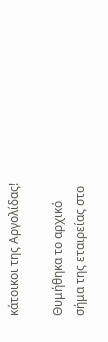κάτοικοι της Αργολίδας!

Θυμήθηκα το αρχικό σήμα της εταιρείας στο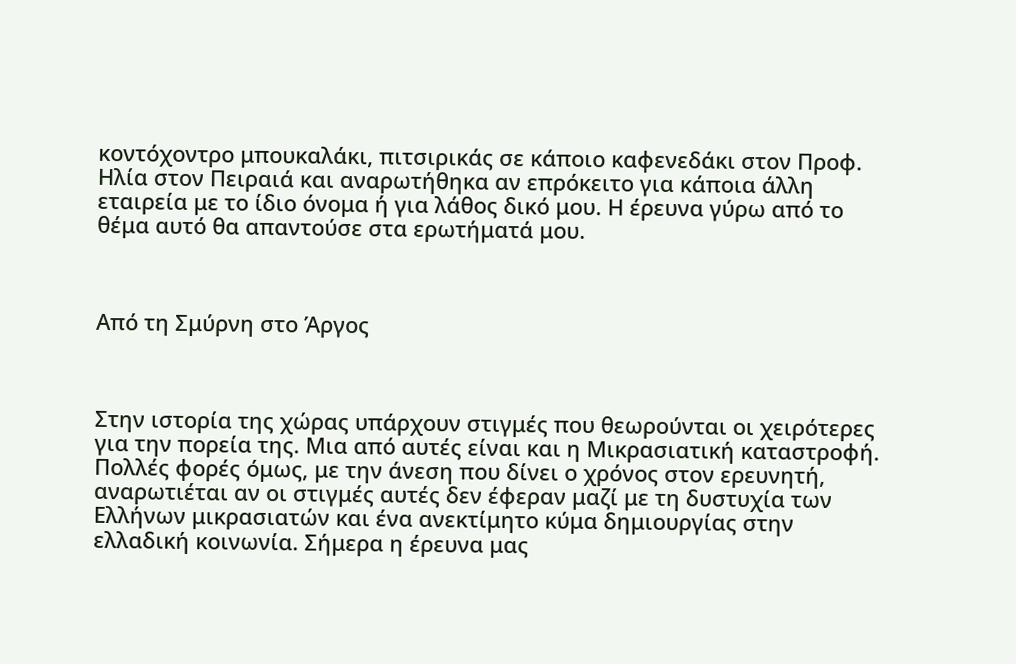κοντόχοντρο μπουκαλάκι, πιτσιρικάς σε κάποιο καφενεδάκι στον Προφ. Ηλία στον Πειραιά και αναρωτήθηκα αν επρόκειτο για κάποια άλλη εταιρεία με το ίδιο όνομα ή για λάθος δικό μου. Η έρευνα γύρω από το θέμα αυτό θα απαντούσε στα ερωτήματά μου.



Από τη Σμύρνη στο Άργος



Στην ιστορία της χώρας υπάρχουν στιγμές που θεωρούνται οι χειρότερες για την πορεία της. Μια από αυτές είναι και η Μικρασιατική καταστροφή. Πολλές φορές όμως, με την άνεση που δίνει ο χρόνος στον ερευνητή, αναρωτιέται αν οι στιγμές αυτές δεν έφεραν μαζί με τη δυστυχία των Ελλήνων μικρασιατών και ένα ανεκτίμητο κύμα δημιουργίας στην ελλαδική κοινωνία. Σήμερα η έρευνα μας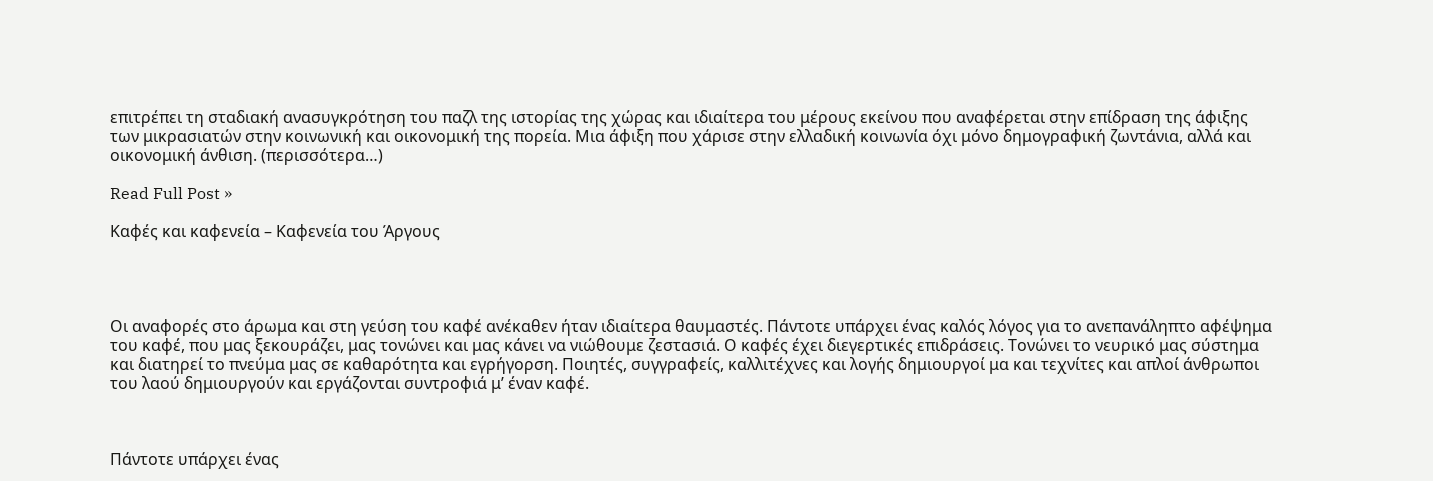επιτρέπει τη σταδιακή ανασυγκρότηση του παζλ της ιστορίας της χώρας και ιδιαίτερα του μέρους εκείνου που αναφέρεται στην επίδραση της άφιξης των μικρασιατών στην κοινωνική και οικονομική της πορεία. Μια άφιξη που χάρισε στην ελλαδική κοινωνία όχι μόνο δημογραφική ζωντάνια, αλλά και οικονομική άνθιση. (περισσότερα…)

Read Full Post »

Καφές και καφενεία – Καφενεία του Άργους




Οι αναφορές στο άρωμα και στη γεύση του καφέ ανέκαθεν ήταν ιδιαίτερα θαυμαστές. Πάντοτε υπάρχει ένας καλός λόγος για το ανεπανάληπτο αφέψημα του καφέ, που μας ξεκουράζει, μας τονώνει και μας κάνει να νιώθουμε ζεστασιά. Ο καφές έχει διεγερτικές επιδράσεις. Τονώνει το νευρικό μας σύστημα και διατηρεί το πνεύμα μας σε καθαρότητα και εγρήγορση. Ποιητές, συγγραφείς, καλλιτέχνες και λογής δημιουργοί μα και τεχνίτες και απλοί άνθρωποι του λαού δημιουργούν και εργάζονται συντροφιά μ’ έναν καφέ.



Πάντοτε υπάρχει ένας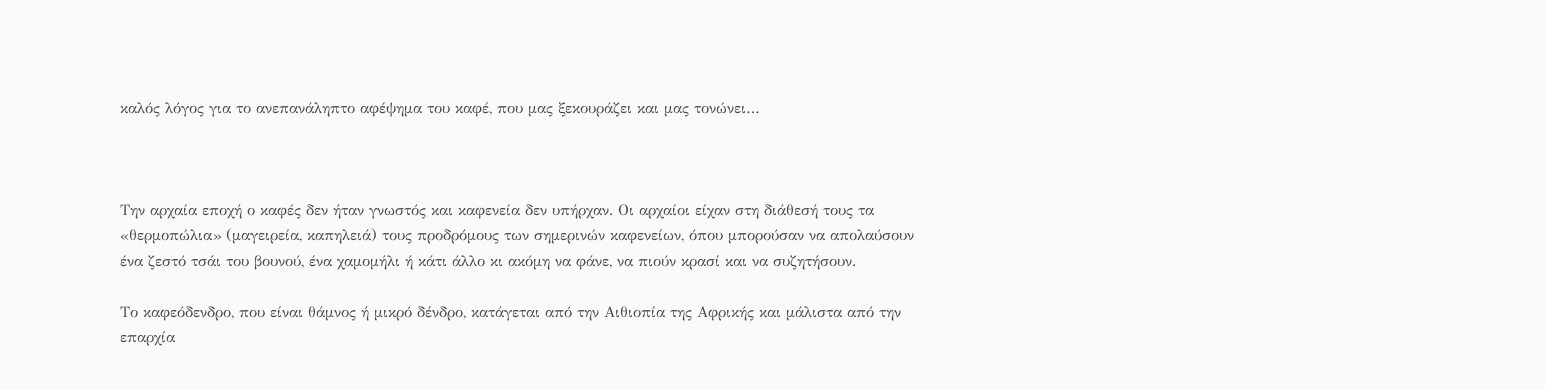καλός λόγος για το ανεπανάληπτο αφέψημα του καφέ, που μας ξεκουράζει και μας τονώνει…



Την αρχαία εποχή ο καφές δεν ήταν γνωστός και καφενεία δεν υπήρχαν. Οι αρχαίοι είχαν στη διάθεσή τους τα «θερμοπώλια» (μαγειρεία, καπηλειά) τους προδρόμους των σημερινών καφενείων, όπου μπορούσαν να απολαύσουν ένα ζεστό τσάι του βουνού, ένα χαμομήλι ή κάτι άλλο κι ακόμη να φάνε, να πιούν κρασί και να συζητήσουν.

Το καφεόδενδρο, που είναι θάμνος ή μικρό δένδρο, κατάγεται από την Αιθιοπία της Αφρικής και μάλιστα από την επαρχία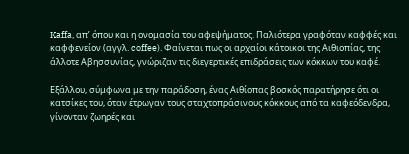Kaffa, απ’ όπου και η ονομασία του αφεψήματος. Παλιότερα γραφόταν καφφές και καφφενείον (αγγλ. coffee). Φαίνεται πως οι αρχαίοι κάτοικοι της Αιθιοπίας, της άλλοτε Αβησσυνίας, γνώριζαν τις διεγερτικές επιδράσεις των κόκκων του καφέ.

Εξάλλου, σύμφωνα με την παράδοση, ένας Αιθίοπας βοσκός παρατήρησε ότι οι κατσίκες του, όταν έτρωγαν τους σταχτοπράσινους κόκκους από τα καφεόδενδρα, γίνονταν ζωηρές και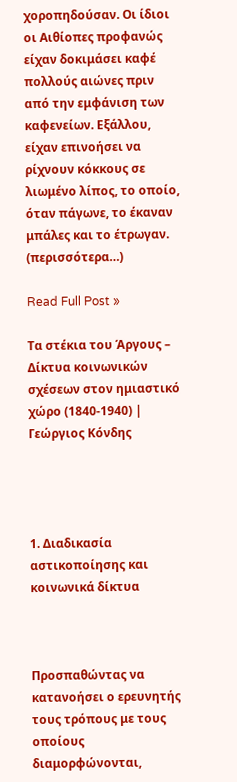χοροπηδούσαν. Οι ίδιοι οι Αιθίοπες προφανώς είχαν δοκιμάσει καφέ πολλούς αιώνες πριν από την εμφάνιση των καφενείων. Εξάλλου, είχαν επινοήσει να ρίχνουν κόκκους σε λιωμένο λίπος, το οποίο, όταν πάγωνε, το έκαναν μπάλες και το έτρωγαν. (περισσότερα…)

Read Full Post »

Τα στέκια του Άργους – Δίκτυα κοινωνικών σχέσεων στον ημιαστικό χώρο (1840-1940) | Γεώργιος Κόνδης




1. Διαδικασία αστικοποίησης και κοινωνικά δίκτυα



Προσπαθώντας να κατανοήσει ο ερευνητής τους τρόπους με τους οποίους διαμορφώνονται,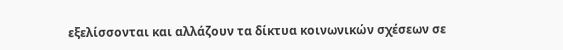εξελίσσονται και αλλάζουν τα δίκτυα κοινωνικών σχέσεων σε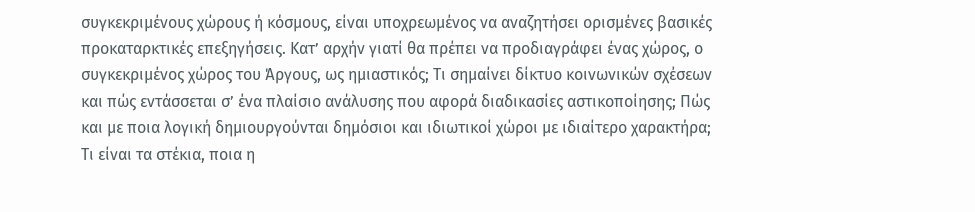συγκεκριμένους χώρους ή κόσμους, είναι υποχρεωμένος να αναζητήσει ορισμένες βασικές προκαταρκτικές επεξηγήσεις. Κατ’ αρχήν γιατί θα πρέπει να προδιαγράφει ένας χώρος, ο συγκεκριμένος χώρος του Άργους, ως ημιαστικός; Τι σημαίνει δίκτυο κοινωνικών σχέσεων και πώς εντάσσεται σ’ ένα πλαίσιο ανάλυσης που αφορά διαδικασίες αστικοποίησης; Πώς και με ποια λογική δημιουργούνται δημόσιοι και ιδιωτικοί χώροι με ιδιαίτερο χαρακτήρα; Τι είναι τα στέκια, ποια η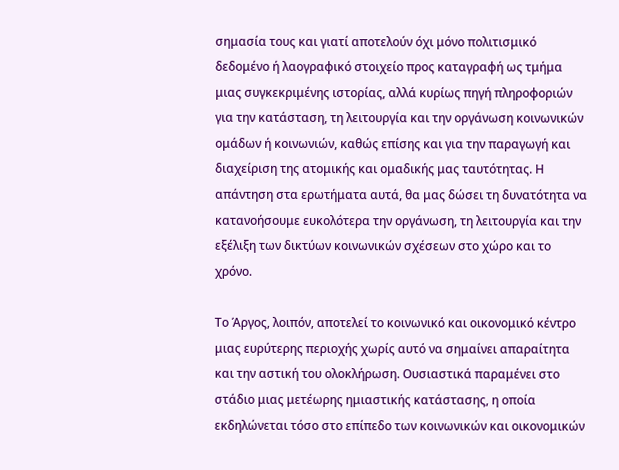σημασία τους και γιατί αποτελούν όχι μόνο πολιτισμικό δεδομένο ή λαογραφικό στοιχείο προς καταγραφή ως τμήμα μιας συγκεκριμένης ιστορίας, αλλά κυρίως πηγή πληροφοριών για την κατάσταση, τη λειτουργία και την οργάνωση κοινωνικών ομάδων ή κοινωνιών, καθώς επίσης και για την παραγωγή και διαχείριση της ατομικής και ομαδικής μας ταυτότητας. Η απάντηση στα ερωτήματα αυτά, θα μας δώσει τη δυνατότητα να κατανοήσουμε ευκολότερα την οργάνωση, τη λειτουργία και την εξέλιξη των δικτύων κοινωνικών σχέσεων στο χώρο και το χρόνο.

Το Άργος, λοιπόν, αποτελεί το κοινωνικό και οικονομικό κέντρο μιας ευρύτερης περιοχής χωρίς αυτό να σημαίνει απαραίτητα και την αστική του ολοκλήρωση. Ουσιαστικά παραμένει στο στάδιο μιας μετέωρης ημιαστικής κατάστασης, η οποία εκδηλώνεται τόσο στο επίπεδο των κοινωνικών και οικονομικών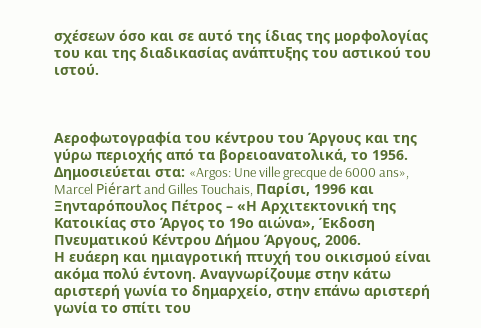σχέσεων όσο και σε αυτό της ίδιας της μορφολογίας του και της διαδικασίας ανάπτυξης του αστικού του ιστού.



Αεροφωτογραφία του κέντρου του Άργους και της γύρω περιοχής από τα βορειοανατολικά, το 1956. Δημοσιεύεται στα: «Argos: Une ville grecque de 6000 ans», Marcel Piérart and Gilles Touchais, Παρίσι, 1996 και Ξηνταρόπουλος Πέτρος – «Η Αρχιτεκτονική της Κατοικίας στο Άργος το 19ο αιώνα», Έκδοση Πνευματικού Κέντρου Δήμου Άργους, 2006.
Η ευάερη και ημιαγροτική πτυχή του οικισμού είναι ακόμα πολύ έντονη. Αναγνωρίζουμε στην κάτω αριστερή γωνία το δημαρχείο, στην επάνω αριστερή γωνία το σπίτι του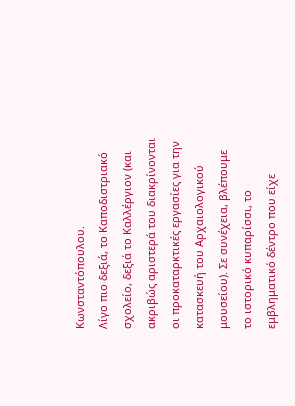Κωνσταντόπουλου.
Λίγο πιο δεξιά, το Καποδιστριακό σχολείο, δεξιά το Καλλέργιον (και ακριβώς αριστερά του διακρίνονται οι προκαταρκτικές εργασίες για την κατασκευή του Αρχαιολογικού μουσείου). Σε συνέχεια, βλέπουμε το ιστορικό κυπαρίσσι, το εμβληματικό δέντρο που είχε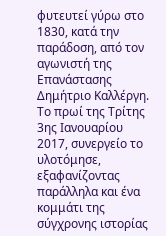φυτευτεί γύρω στο 1830, κατά την παράδοση, από τον αγωνιστή της Επανάστασης Δημήτριο Καλλέργη. Το πρωί της Τρίτης 3ης Ιανουαρίου 2017, συνεργείο το υλοτόμησε, εξαφανίζοντας παράλληλα και ένα κομμάτι της σύγχρονης ιστορίας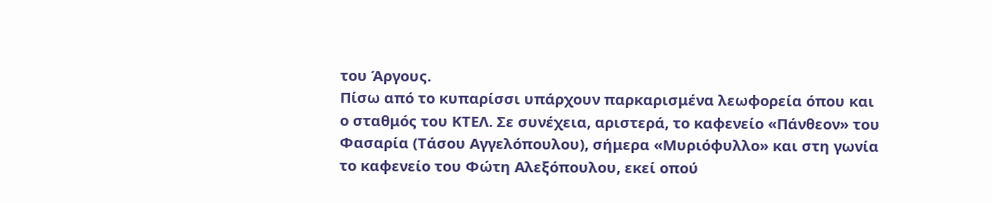του Άργους.
Πίσω από το κυπαρίσσι υπάρχουν παρκαρισμένα λεωφορεία όπου και ο σταθμός του ΚΤΕΛ. Σε συνέχεια, αριστερά, το καφενείο «Πάνθεον» του Φασαρία (Τάσου Αγγελόπουλου), σήμερα «Μυριόφυλλο» και στη γωνία το καφενείο του Φώτη Αλεξόπουλου, εκεί οπού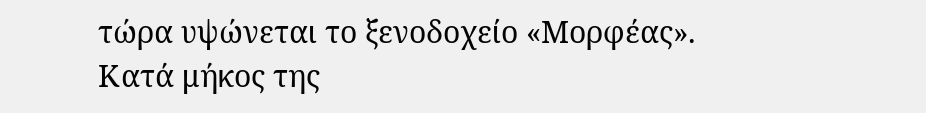τώρα υψώνεται το ξενοδοχείο «Μορφέας».
Κατά μήκος της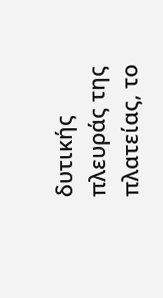δυτικής πλευράς της πλατείας, το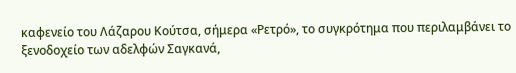καφενείο του Λάζαρου Κούτσα, σήμερα «Ρετρό», το συγκρότημα που περιλαμβάνει το ξενοδοχείο των αδελφών Σαγκανά,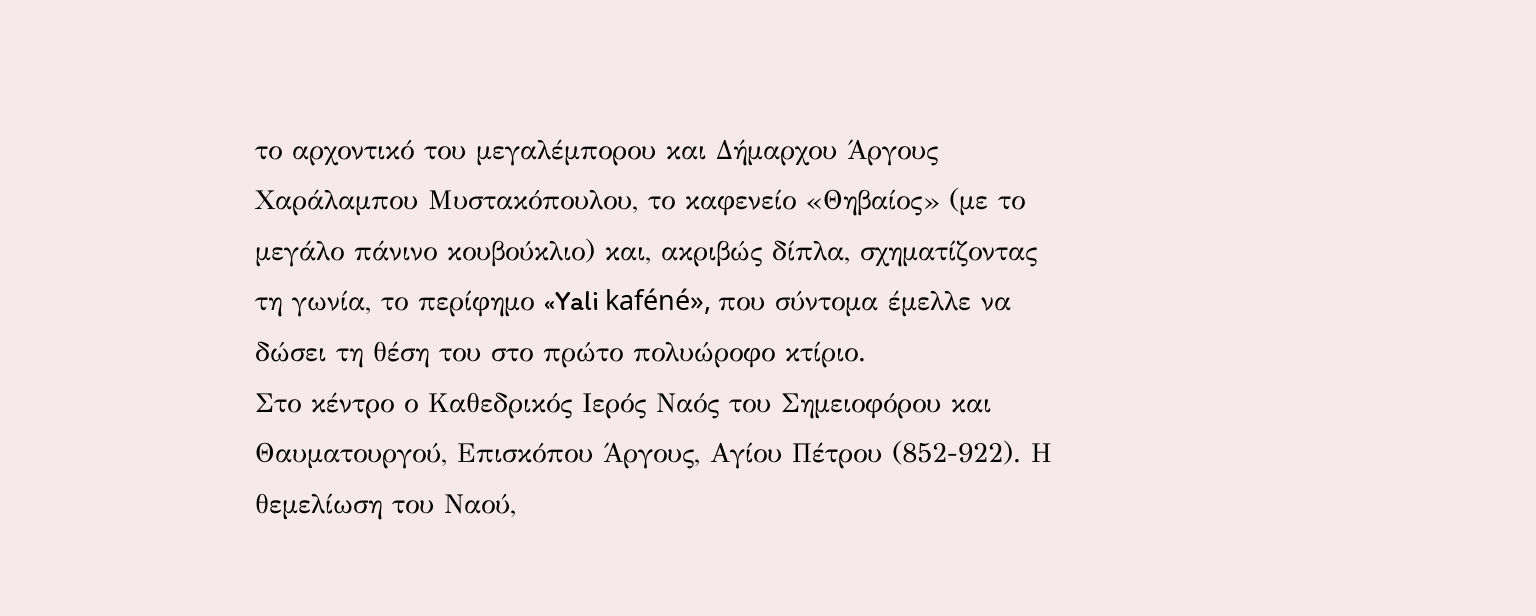το αρχοντικό του μεγαλέμπορου και Δήμαρχου Άργους Χαράλαμπου Μυστακόπουλου, το καφενείο «Θηβαίος» (με το μεγάλο πάνινο κουβούκλιο) και, ακριβώς δίπλα, σχηματίζοντας τη γωνία, το περίφημο «Yali kaféné», που σύντομα έμελλε να δώσει τη θέση του στο πρώτο πολυώροφο κτίριο.
Στο κέντρο ο Καθεδρικός Ιερός Ναός του Σημειοφόρου και Θαυματουργού, Επισκόπου Άργους, Αγίου Πέτρου (852-922). Η θεμελίωση του Ναού,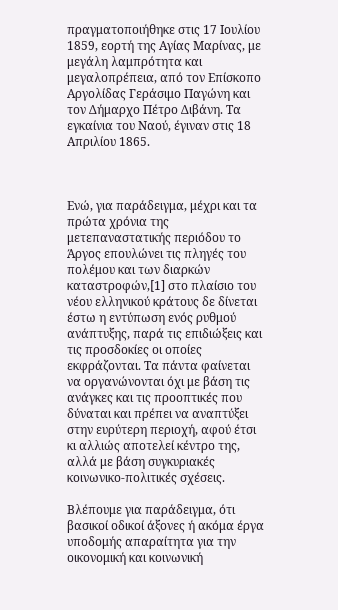πραγματοποιήθηκε στις 17 Ιουλίου 1859, εορτή της Αγίας Μαρίνας, με μεγάλη λαμπρότητα και μεγαλοπρέπεια, από τον Επίσκοπο Αργολίδας Γεράσιμο Παγώνη και τον Δήμαρχο Πέτρο Διβάνη. Τα εγκαίνια του Ναού, έγιναν στις 18 Απριλίου 1865.



Ενώ, για παράδειγμα, μέχρι και τα πρώτα χρόνια της μετεπαναστατικής περιόδου το Άργος επουλώνει τις πληγές του πολέμου και των διαρκών καταστροφών,[1] στο πλαίσιο του νέου ελληνικού κράτους δε δίνεται έστω η εντύπωση ενός ρυθμού ανάπτυξης, παρά τις επιδιώξεις και τις προσδοκίες οι οποίες εκφράζονται. Τα πάντα φαίνεται να οργανώνονται όχι με βάση τις ανάγκες και τις προοπτικές που δύναται και πρέπει να αναπτύξει στην ευρύτερη περιοχή, αφού έτσι κι αλλιώς αποτελεί κέντρο της, αλλά με βάση συγκυριακές κοινωνικο-πολιτικές σχέσεις.

Βλέπουμε για παράδειγμα, ότι βασικοί οδικοί άξονες ή ακόμα έργα υποδομής απαραίτητα για την οικονομική και κοινωνική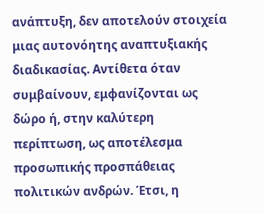ανάπτυξη, δεν αποτελούν στοιχεία μιας αυτονόητης αναπτυξιακής διαδικασίας. Αντίθετα όταν συμβαίνουν, εμφανίζονται ως δώρο ή, στην καλύτερη περίπτωση, ως αποτέλεσμα προσωπικής προσπάθειας πολιτικών ανδρών. Έτσι, η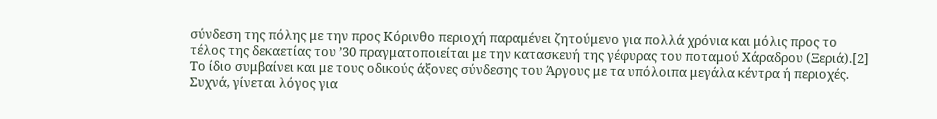σύνδεση της πόλης με την προς Κόρινθο περιοχή παραμένει ζητούμενο για πολλά χρόνια και μόλις προς το τέλος της δεκαετίας του ’30 πραγματοποιείται με την κατασκευή της γέφυρας του ποταμού Χάραδρου (Ξεριά).[2] Το ίδιο συμβαίνει και με τους οδικούς άξονες σύνδεσης του Άργους με τα υπόλοιπα μεγάλα κέντρα ή περιοχές. Συχνά, γίνεται λόγος για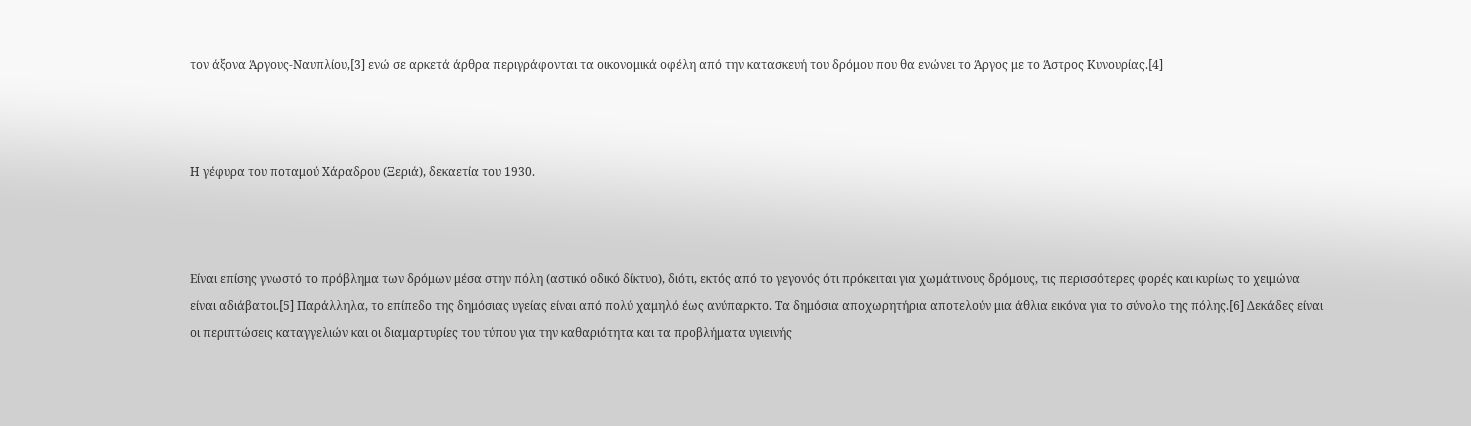τον άξονα Άργους-Ναυπλίου,[3] ενώ σε αρκετά άρθρα περιγράφονται τα οικονομικά οφέλη από την κατασκευή του δρόμου που θα ενώνει το Άργος με το Άστρος Κυνουρίας.[4]



Η γέφυρα του ποταμού Χάραδρου (Ξεριά), δεκαετία του 1930.



Είναι επίσης γνωστό το πρόβλημα των δρόμων μέσα στην πόλη (αστικό οδικό δίκτυο), διότι, εκτός από το γεγονός ότι πρόκειται για χωμάτινους δρόμους, τις περισσότερες φορές και κυρίως το χειμώνα είναι αδιάβατοι.[5] Παράλληλα, το επίπεδο της δημόσιας υγείας είναι από πολύ χαμηλό έως ανύπαρκτο. Τα δημόσια αποχωρητήρια αποτελούν μια άθλια εικόνα για το σύνολο της πόλης.[6] Δεκάδες είναι οι περιπτώσεις καταγγελιών και οι διαμαρτυρίες του τύπου για την καθαριότητα και τα προβλήματα υγιεινής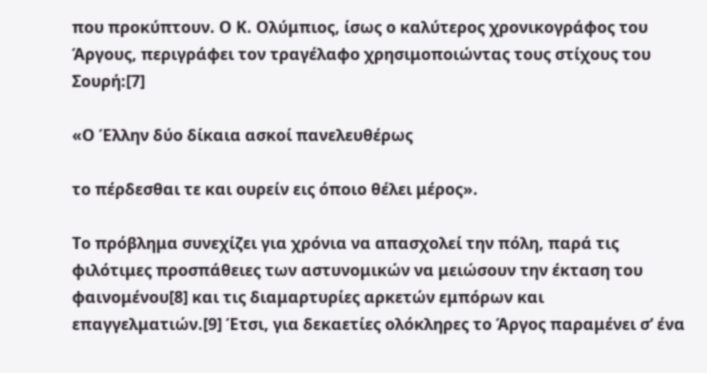που προκύπτουν. Ο Κ. Ολύμπιος, ίσως ο καλύτερος χρονικογράφος του Άργους, περιγράφει τον τραγέλαφο χρησιμοποιώντας τους στίχους του Σουρή:[7]

«Ο Έλλην δύο δίκαια ασκοί πανελευθέρως

το πέρδεσθαι τε και ουρείν εις όποιο θέλει μέρος».

Το πρόβλημα συνεχίζει για χρόνια να απασχολεί την πόλη, παρά τις φιλότιμες προσπάθειες των αστυνομικών να μειώσουν την έκταση του φαινομένου[8] και τις διαμαρτυρίες αρκετών εμπόρων και επαγγελματιών.[9] Έτσι, για δεκαετίες ολόκληρες το Άργος παραμένει σ’ ένα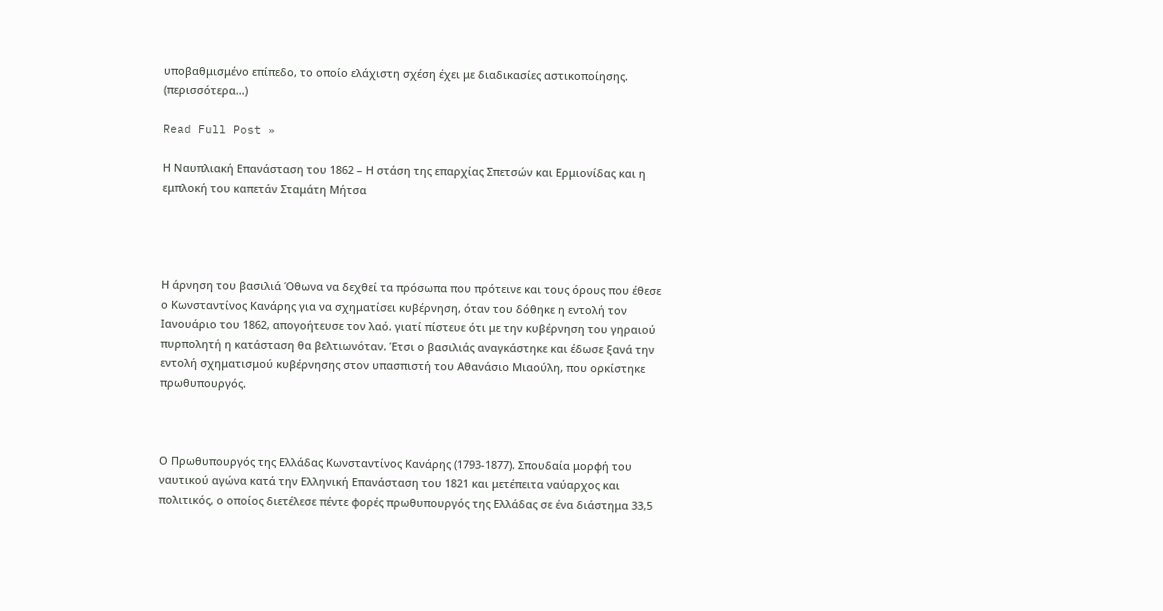υποβαθμισμένο επίπεδο, το οποίο ελάχιστη σχέση έχει με διαδικασίες αστικοποίησης. (περισσότερα…)

Read Full Post »

Η Ναυπλιακή Επανάσταση του 1862 – Η στάση της επαρχίας Σπετσών και Ερμιονίδας και η εμπλοκή του καπετάν Σταμάτη Μήτσα




Η άρνηση του βασιλιά Όθωνα να δεχθεί τα πρόσωπα που πρότεινε και τους όρους που έθεσε ο Κωνσταντίνος Κανάρης για να σχηματίσει κυβέρνηση, όταν του δόθηκε η εντολή τον Ιανουάριο του 1862, απογοήτευσε τον λαό. γιατί πίστευε ότι με την κυβέρνηση του γηραιού πυρπολητή η κατάσταση θα βελτιωνόταν. Έτσι ο βασιλιάς αναγκάστηκε και έδωσε ξανά την εντολή σχηματισμού κυβέρνησης στον υπασπιστή του Αθανάσιο Μιαούλη, που ορκίστηκε πρωθυπουργός.



Ο Πρωθυπουργός της Ελλάδας Κωνσταντίνος Κανάρης (1793-1877). Σπουδαία μορφή του ναυτικού αγώνα κατά την Ελληνική Επανάσταση του 1821 και μετέπειτα ναύαρχος και πολιτικός, ο οποίος διετέλεσε πέντε φορές πρωθυπουργός της Ελλάδας σε ένα διάστημα 33,5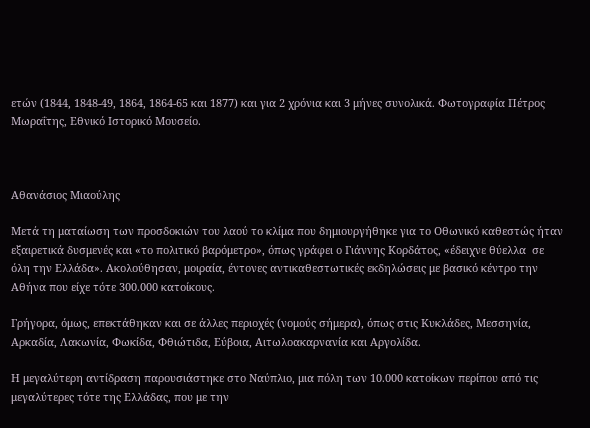ετών (1844, 1848-49, 1864, 1864-65 και 1877) και για 2 χρόνια και 3 μήνες συνολικά. Φωτογραφία Πέτρος Μωραΐτης, Εθνικό Ιστορικό Μουσείο.



Αθανάσιος Μιαούλης

Μετά τη ματαίωση των προσδοκιών του λαού το κλίμα που δημιουργήθηκε για το Οθωνικό καθεστώς ήταν εξαιρετικά δυσμενές και «το πολιτικό βαρόμετρο», όπως γράφει ο Γιάννης Κορδάτος, «έδειχνε θύελλα  σε όλη την Ελλάδα». Ακολούθησαν, μοιραία, έντονες αντικαθεστωτικές εκδηλώσεις με βασικό κέντρο την Αθήνα που είχε τότε 300.000 κατοίκους.

Γρήγορα, όμως, επεκτάθηκαν και σε άλλες περιοχές (νομούς σήμερα), όπως στις Κυκλάδες, Μεσσηνία, Αρκαδία, Λακωνία, Φωκίδα, Φθιώτιδα, Εύβοια, Αιτωλοακαρνανία και Αργολίδα.

Η μεγαλύτερη αντίδραση παρουσιάστηκε στο Ναύπλιο, μια πόλη των 10.000 κατοίκων περίπου από τις μεγαλύτερες τότε της Ελλάδας, που με την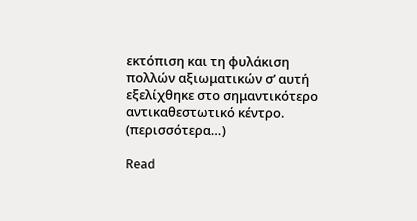εκτόπιση και τη φυλάκιση πολλών αξιωματικών σ’ αυτή εξελίχθηκε στο σημαντικότερο αντικαθεστωτικό κέντρο. (περισσότερα…)

Read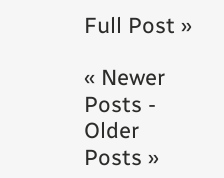Full Post »

« Newer Posts - Older Posts »